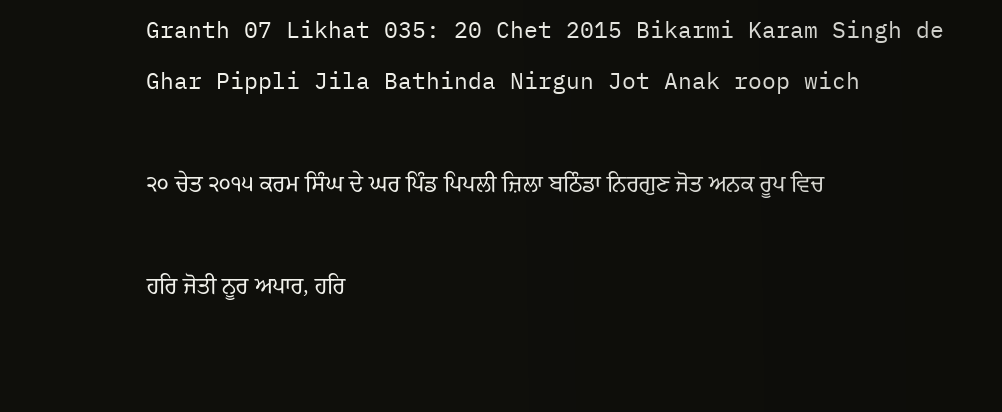Granth 07 Likhat 035: 20 Chet 2015 Bikarmi Karam Singh de Ghar Pippli Jila Bathinda Nirgun Jot Anak roop wich

੨੦ ਚੇਤ ੨੦੧੫ ਕਰਮ ਸਿੰਘ ਦੇ ਘਰ ਪਿੰਡ ਪਿਪਲੀ ਜ਼ਿਲਾ ਬਠਿੰਡਾ ਨਿਰਗੁਣ ਜੋਤ ਅਨਕ ਰੂਪ ਵਿਚ

ਹਰਿ ਜੋਤੀ ਨੂਰ ਅਪਾਰ, ਹਰਿ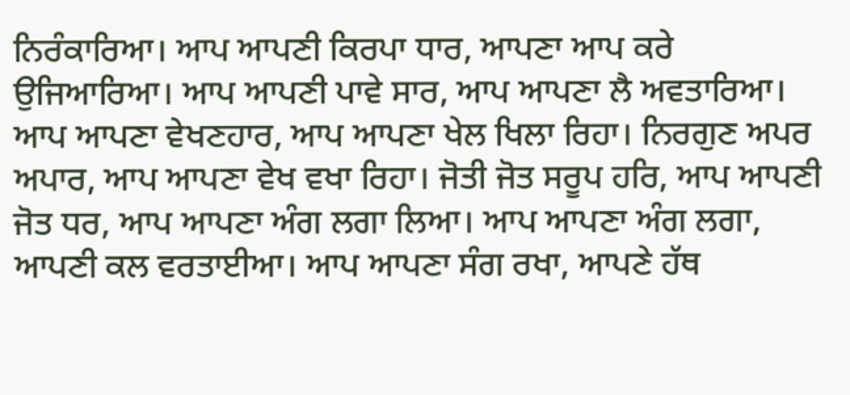ਨਿਰੰਕਾਰਿਆ। ਆਪ ਆਪਣੀ ਕਿਰਪਾ ਧਾਰ, ਆਪਣਾ ਆਪ ਕਰੇ ਉਜਿਆਰਿਆ। ਆਪ ਆਪਣੀ ਪਾਵੇ ਸਾਰ, ਆਪ ਆਪਣਾ ਲੈ ਅਵਤਾਰਿਆ। ਆਪ ਆਪਣਾ ਵੇਖਣਹਾਰ, ਆਪ ਆਪਣਾ ਖੇਲ ਖਿਲਾ ਰਿਹਾ। ਨਿਰਗੁਣ ਅਪਰ ਅਪਾਰ, ਆਪ ਆਪਣਾ ਵੇਖ ਵਖਾ ਰਿਹਾ। ਜੋਤੀ ਜੋਤ ਸਰੂਪ ਹਰਿ, ਆਪ ਆਪਣੀ ਜੋਤ ਧਰ, ਆਪ ਆਪਣਾ ਅੰਗ ਲਗਾ ਲਿਆ। ਆਪ ਆਪਣਾ ਅੰਗ ਲਗਾ, ਆਪਣੀ ਕਲ ਵਰਤਾਈਆ। ਆਪ ਆਪਣਾ ਸੰਗ ਰਖਾ, ਆਪਣੇ ਹੱਥ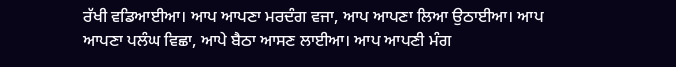ਰੱਖੀ ਵਡਿਆਈਆ। ਆਪ ਆਪਣਾ ਮਰਦੰਗ ਵਜਾ, ਆਪ ਆਪਣਾ ਲਿਆ ਉਠਾਈਆ। ਆਪ ਆਪਣਾ ਪਲੰਘ ਵਿਛਾ, ਆਪੇ ਬੈਠਾ ਆਸਣ ਲਾਈਆ। ਆਪ ਆਪਣੀ ਮੰਗ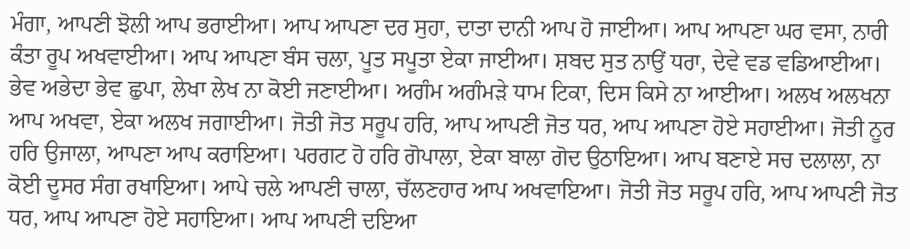ਮੰਗਾ, ਆਪਣੀ ਝੋਲੀ ਆਪ ਭਰਾਈਆ। ਆਪ ਆਪਣਾ ਦਰ ਸੁਹਾ, ਦਾਤਾ ਦਾਨੀ ਆਪ ਹੋ ਜਾਈਆ। ਆਪ ਆਪਣਾ ਘਰ ਵਸਾ, ਨਾਰੀ ਕੰਤਾ ਰੂਪ ਅਖਵਾਈਆ। ਆਪ ਆਪਣਾ ਬੰਸ ਚਲਾ, ਪੂਤ ਸਪੂਤਾ ਏਕਾ ਜਾਈਆ। ਸ਼ਬਦ ਸੁਤ ਨਾਉਂ ਧਰਾ, ਦੇਵੇ ਵਡ ਵਡਿਆਈਆ। ਭੇਵ ਅਭੇਦਾ ਭੇਵ ਛੁਪਾ, ਲੇਖਾ ਲੇਖ ਨਾ ਕੋਈ ਜਣਾਈਆ। ਅਗੰਮ ਅਗੰਮੜੇ ਧਾਮ ਟਿਕਾ, ਦਿਸ ਕਿਸੇ ਨਾ ਆਈਆ। ਅਲਖ ਅਲਖਨਾ ਆਪ ਅਖਵਾ, ਏਕਾ ਅਲਖ ਜਗਾਈਆ। ਜੋਤੀ ਜੋਤ ਸਰੂਪ ਹਰਿ, ਆਪ ਆਪਣੀ ਜੋਤ ਧਰ, ਆਪ ਆਪਣਾ ਹੋਏ ਸਹਾਈਆ। ਜੋਤੀ ਨੂਰ ਹਰਿ ਉਜਾਲਾ, ਆਪਣਾ ਆਪ ਕਰਾਇਆ। ਪਰਗਟ ਹੋ ਹਰਿ ਗੋਪਾਲਾ, ਏਕਾ ਬਾਲਾ ਗੋਦ ਉਠਾਇਆ। ਆਪ ਬਣਾਏ ਸਚ ਦਲਾਲਾ, ਨਾ ਕੋਈ ਦੂਸਰ ਸੰਗ ਰਖਾਇਆ। ਆਪੇ ਚਲੇ ਆਪਣੀ ਚਾਲਾ, ਚੱਲਣਹਾਰ ਆਪ ਅਖਵਾਇਆ। ਜੋਤੀ ਜੋਤ ਸਰੂਪ ਹਰਿ, ਆਪ ਆਪਣੀ ਜੋਤ ਧਰ, ਆਪ ਆਪਣਾ ਹੋਏ ਸਹਾਇਆ। ਆਪ ਆਪਣੀ ਦਇਆ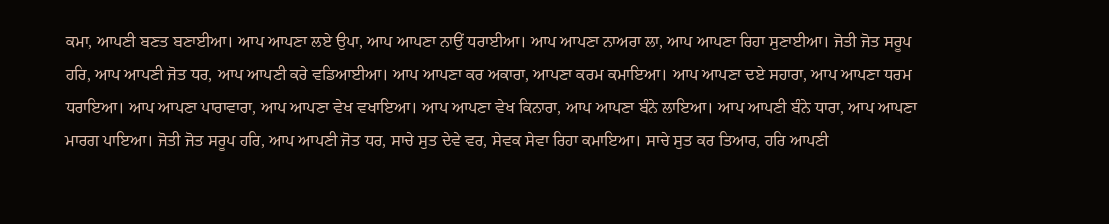ਕਮਾ, ਆਪਣੀ ਬਣਤ ਬਣਾਈਆ। ਆਪ ਆਪਣਾ ਲਏ ਉਪਾ, ਆਪ ਆਪਣਾ ਨਾਉਂ ਧਰਾਈਆ। ਆਪ ਆਪਣਾ ਨਾਅਰਾ ਲਾ, ਆਪ ਆਪਣਾ ਰਿਹਾ ਸੁਣਾਈਆ। ਜੋਤੀ ਜੋਤ ਸਰੂਪ ਹਰਿ, ਆਪ ਆਪਣੀ ਜੋਤ ਧਰ, ਆਪ ਆਪਣੀ ਕਰੇ ਵਡਿਆਈਆ। ਆਪ ਆਪਣਾ ਕਰ ਅਕਾਰਾ, ਆਪਣਾ ਕਰਮ ਕਮਾਇਆ। ਆਪ ਆਪਣਾ ਦਏ ਸਹਾਰਾ, ਆਪ ਆਪਣਾ ਧਰਮ ਧਰਾਇਆ। ਆਪ ਆਪਣਾ ਪਾਰਾਵਾਰਾ, ਆਪ ਆਪਣਾ ਵੇਖ ਵਖਾਇਆ। ਆਪ ਆਪਣਾ ਵੇਖ ਕਿਨਾਰਾ, ਆਪ ਆਪਣਾ ਬੰਨੇ ਲਾਇਆ। ਆਪ ਆਪਣੀ ਬੰਨੇ ਧਾਰਾ, ਆਪ ਆਪਣਾ ਮਾਰਗ ਪਾਇਆ। ਜੋਤੀ ਜੋਤ ਸਰੂਪ ਹਰਿ, ਆਪ ਆਪਣੀ ਜੋਤ ਧਰ, ਸਾਚੇ ਸੁਤ ਦੇਵੇ ਵਰ, ਸੇਵਕ ਸੇਵਾ ਰਿਹਾ ਕਮਾਇਆ। ਸਾਚੇ ਸੁਤ ਕਰ ਤਿਆਰ, ਹਰਿ ਆਪਣੀ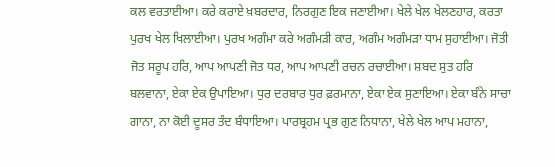ਕਲ ਵਰਤਾਈਆ। ਕਰੇ ਕਰਾਏ ਖ਼ਬਰਦਾਰ, ਨਿਰਗੁਣ ਇਕ ਜਣਾਈਆ। ਖੇਲੇ ਖੇਲ ਖੇਲਣਹਾਰ, ਕਰਤਾ ਪੁਰਖ ਖੇਲ ਖਿਲਾਈਆ। ਪੁਰਖ ਅਗੰਮਾ ਕਰੇ ਅਗੰਮੜੀ ਕਾਰ, ਅਗੰਮ ਅਗੰਮੜਾ ਧਾਮ ਸੁਹਾਈਆ। ਜੋਤੀ ਜੋਤ ਸਰੂਪ ਹਰਿ, ਆਪ ਆਪਣੀ ਜੋਤ ਧਰ, ਆਪ ਆਪਣੀ ਰਚਨ ਰਚਾਈਆ। ਸ਼ਬਦ ਸੁਤ ਹਰਿ ਬਲਵਾਨਾ, ਏਕਾ ਏਕ ਉਪਾਇਆ। ਧੁਰ ਦਰਬਾਰ ਧੁਰ ਫ਼ਰਮਾਨਾ, ਏਕਾ ਏਕ ਸੁਣਾਇਆ। ਏਕਾ ਬੰਨੇ ਸਾਚਾ ਗਾਨਾ, ਨਾ ਕੋਈ ਦੂਸਰ ਤੰਦ ਬੰਧਾਇਆ। ਪਾਰਬ੍ਰਹਮ ਪ੍ਰਭ ਗੁਣ ਨਿਧਾਨਾ, ਖੇਲੇ ਖੇਲ ਆਪ ਮਹਾਨਾ,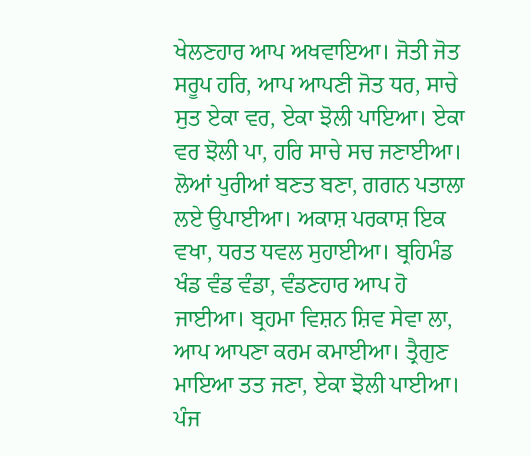ਖੇਲਣਹਾਰ ਆਪ ਅਖਵਾਇਆ। ਜੋਤੀ ਜੋਤ ਸਰੂਪ ਹਰਿ, ਆਪ ਆਪਣੀ ਜੋਤ ਧਰ, ਸਾਚੇ ਸੁਤ ਏਕਾ ਵਰ, ਏਕਾ ਝੋਲੀ ਪਾਇਆ। ਏਕਾ ਵਰ ਝੋਲੀ ਪਾ, ਹਰਿ ਸਾਚੇ ਸਚ ਜਣਾਈਆ। ਲੋਆਂ ਪੁਰੀਆਂ ਬਣਤ ਬਣਾ, ਗਗਨ ਪਤਾਲਾ ਲਏ ਉਪਾਈਆ। ਅਕਾਸ਼ ਪਰਕਾਸ਼ ਇਕ ਵਖਾ, ਧਰਤ ਧਵਲ ਸੁਹਾਈਆ। ਬ੍ਰਹਿਮੰਡ ਖੰਡ ਵੰਡ ਵੰਡਾ, ਵੰਡਣਹਾਰ ਆਪ ਹੋ ਜਾਈਆ। ਬ੍ਰਹਮਾ ਵਿਸ਼ਨ ਸ਼ਿਵ ਸੇਵਾ ਲਾ, ਆਪ ਆਪਣਾ ਕਰਮ ਕਮਾਈਆ। ਤ੍ਰੈਗੁਣ ਮਾਇਆ ਤਤ ਜਣਾ, ਏਕਾ ਝੋਲੀ ਪਾਈਆ। ਪੰਜ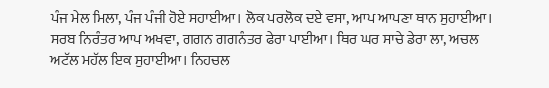ਪੰਜ ਮੇਲ ਮਿਲਾ, ਪੰਜ ਪੰਜੀ ਹੋਏ ਸਹਾਈਆ। ਲੋਕ ਪਰਲੋਕ ਦਏ ਵਸਾ, ਆਪ ਆਪਣਾ ਥਾਨ ਸੁਹਾਈਆ। ਸਰਬ ਨਿਰੰਤਰ ਆਪ ਅਖਵਾ, ਗਗਨ ਗਗਨੰਤਰ ਫੇਰਾ ਪਾਈਆ। ਥਿਰ ਘਰ ਸਾਚੇ ਡੇਰਾ ਲਾ, ਅਚਲ ਅਟੱਲ ਮਹੱਲ ਇਕ ਸੁਹਾਈਆ। ਨਿਹਚਲ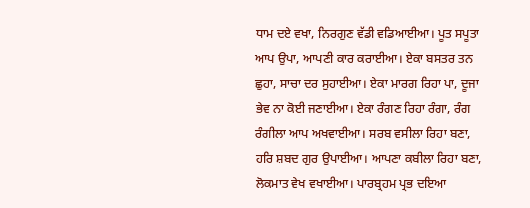ਧਾਮ ਦਏ ਵਖਾ, ਨਿਰਗੁਣ ਵੱਡੀ ਵਡਿਆਈਆ। ਪੂਤ ਸਪੂਤਾ ਆਪ ਉਪਾ, ਆਪਣੀ ਕਾਰ ਕਰਾਈਆ। ਏਕਾ ਬਸਤਰ ਤਨ ਛੁਹਾ, ਸਾਚਾ ਦਰ ਸੁਹਾਈਆ। ਏਕਾ ਮਾਰਗ ਰਿਹਾ ਪਾ, ਦੂਜਾ ਭੇਵ ਨਾ ਕੋਈ ਜਣਾਈਆ। ਏਕਾ ਰੰਗਣ ਰਿਹਾ ਰੰਗਾ, ਰੰਗ ਰੰਗੀਲਾ ਆਪ ਅਖਵਾਈਆ। ਸਰਬ ਵਸੀਲਾ ਰਿਹਾ ਬਣਾ, ਹਰਿ ਸ਼ਬਦ ਗੁਰ ਉਪਾਈਆ। ਆਪਣਾ ਕਬੀਲਾ ਰਿਹਾ ਬਣਾ, ਲੋਕਮਾਤ ਵੇਖ ਵਖਾਈਆ। ਪਾਰਬ੍ਰਹਮ ਪ੍ਰਭ ਦਇਆ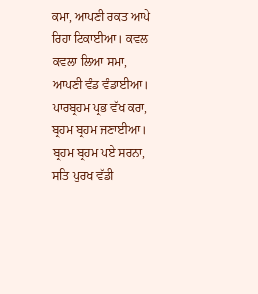ਕਮਾ, ਆਪਣੀ ਰਕਤ ਆਪੇ ਰਿਹਾ ਟਿਕਾਈਆ। ਕਵਲ ਕਵਲਾ ਲਿਆ ਸਮਾ, ਆਪਣੀ ਵੰਡ ਵੰਡਾਈਆ। ਪਾਰਬ੍ਰਹਮ ਪ੍ਰਭ ਵੱਖ ਕਰਾ, ਬ੍ਰਹਮ ਬ੍ਰਹਮ ਜਣਾਈਆ। ਬ੍ਰਹਮ ਬ੍ਰਹਮ ਪਏ ਸਰਨਾ, ਸਤਿ ਪੁਰਖ ਵੱਡੀ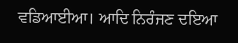ਵਡਿਆਈਆ। ਆਦਿ ਨਿਰੰਜਣ ਦਇਆ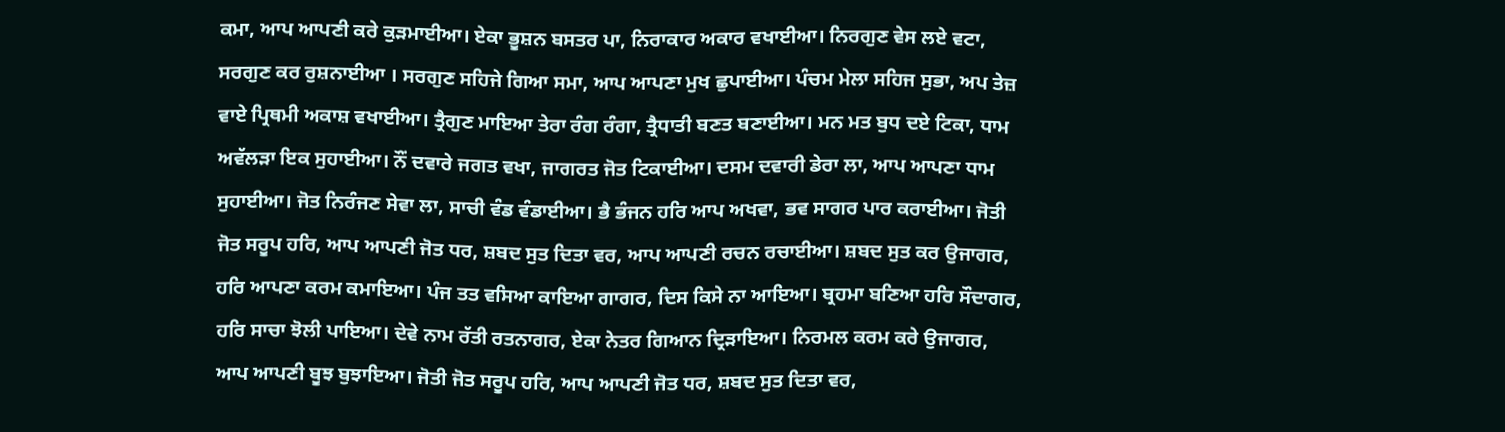ਕਮਾ, ਆਪ ਆਪਣੀ ਕਰੇ ਕੁੜਮਾਈਆ। ਏਕਾ ਭੂਸ਼ਨ ਬਸਤਰ ਪਾ, ਨਿਰਾਕਾਰ ਅਕਾਰ ਵਖਾਈਆ। ਨਿਰਗੁਣ ਵੇਸ ਲਏ ਵਟਾ, ਸਰਗੁਣ ਕਰ ਰੁਸ਼ਨਾਈਆ । ਸਰਗੁਣ ਸਹਿਜੇ ਗਿਆ ਸਮਾ, ਆਪ ਆਪਣਾ ਮੁਖ ਛੁਪਾਈਆ। ਪੰਚਮ ਮੇਲਾ ਸਹਿਜ ਸੁਭਾ, ਅਪ ਤੇਜ਼ ਵਾਏ ਪ੍ਰਿਥਮੀ ਅਕਾਸ਼ ਵਖਾਈਆ। ਤ੍ਰੈਗੁਣ ਮਾਇਆ ਤੇਰਾ ਰੰਗ ਰੰਗਾ, ਤ੍ਰੈਧਾਤੀ ਬਣਤ ਬਣਾਈਆ। ਮਨ ਮਤ ਬੁਧ ਦਏ ਟਿਕਾ, ਧਾਮ ਅਵੱਲੜਾ ਇਕ ਸੁਹਾਈਆ। ਨੌਂ ਦਵਾਰੇ ਜਗਤ ਵਖਾ, ਜਾਗਰਤ ਜੋਤ ਟਿਕਾਈਆ। ਦਸਮ ਦਵਾਰੀ ਡੇਰਾ ਲਾ, ਆਪ ਆਪਣਾ ਧਾਮ ਸੁਹਾਈਆ। ਜੋਤ ਨਿਰੰਜਣ ਸੇਵਾ ਲਾ, ਸਾਚੀ ਵੰਡ ਵੰਡਾਈਆ। ਭੈ ਭੰਜਨ ਹਰਿ ਆਪ ਅਖਵਾ, ਭਵ ਸਾਗਰ ਪਾਰ ਕਰਾਈਆ। ਜੋਤੀ ਜੋਤ ਸਰੂਪ ਹਰਿ, ਆਪ ਆਪਣੀ ਜੋਤ ਧਰ, ਸ਼ਬਦ ਸੁਤ ਦਿਤਾ ਵਰ, ਆਪ ਆਪਣੀ ਰਚਨ ਰਚਾਈਆ। ਸ਼ਬਦ ਸੁਤ ਕਰ ਉਜਾਗਰ, ਹਰਿ ਆਪਣਾ ਕਰਮ ਕਮਾਇਆ। ਪੰਜ ਤਤ ਵਸਿਆ ਕਾਇਆ ਗਾਗਰ, ਦਿਸ ਕਿਸੇ ਨਾ ਆਇਆ। ਬ੍ਰਹਮਾ ਬਣਿਆ ਹਰਿ ਸੌਦਾਗਰ, ਹਰਿ ਸਾਚਾ ਝੋਲੀ ਪਾਇਆ। ਦੇਵੇ ਨਾਮ ਰੱਤੀ ਰਤਨਾਗਰ, ਏਕਾ ਨੇਤਰ ਗਿਆਨ ਦ੍ਰਿੜਾਇਆ। ਨਿਰਮਲ ਕਰਮ ਕਰੇ ਉਜਾਗਰ, ਆਪ ਆਪਣੀ ਬੂਝ ਬੁਝਾਇਆ। ਜੋਤੀ ਜੋਤ ਸਰੂਪ ਹਰਿ, ਆਪ ਆਪਣੀ ਜੋਤ ਧਰ, ਸ਼ਬਦ ਸੁਤ ਦਿਤਾ ਵਰ,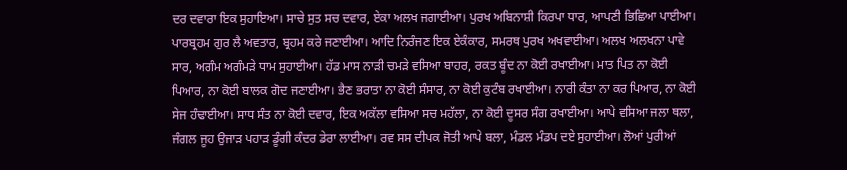ਦਰ ਦਵਾਰਾ ਇਕ ਸੁਹਾਇਆ। ਸਾਚੇ ਸੁਤ ਸਚ ਦਵਾਰ, ਏਕਾ ਅਲਖ ਜਗਾਈਆ। ਪੁਰਖ ਅਬਿਨਾਸ਼ੀ ਕਿਰਪਾ ਧਾਰ, ਆਪਣੀ ਭਿਛਿਆ ਪਾਈਆ। ਪਾਰਬ੍ਰਹਮ ਗੁਰ ਲੈ ਅਵਤਾਰ, ਬ੍ਰਹਮ ਕਰੇ ਜਣਾਈਆ। ਆਦਿ ਨਿਰੰਜਣ ਇਕ ਏਕੰਕਾਰ, ਸਮਰਥ ਪੁਰਖ ਅਖਵਾਈਆ। ਅਲਖ ਅਲਖਨਾ ਪਾਵੇ ਸਾਰ, ਅਗੰਮ ਅਗੰਮੜੇ ਧਾਮ ਸੁਹਾਈਆ। ਹੱਡ ਮਾਸ ਨਾੜੀ ਚਮੜੇ ਵਸਿਆ ਬਾਹਰ, ਰਕਤ ਬੂੰਦ ਨਾ ਕੋਈ ਰਖਾਈਆ। ਮਾਤ ਪਿਤ ਨਾ ਕੋਈ ਪਿਆਰ, ਨਾ ਕੋਈ ਬਾਲਕ ਗੋਦ ਜਣਾਈਆ। ਭੈਣ ਭਰਾਤਾ ਨਾ ਕੋਈ ਸੰਸਾਰ, ਨਾ ਕੋਈ ਕੁਟੰਬ ਰਖਾਈਆ। ਨਾਰੀ ਕੰਤਾ ਨਾ ਕਰ ਪਿਆਰ, ਨਾ ਕੋਈ ਸੇਜ ਹੰਢਾਈਆ। ਸਾਧ ਸੰਤ ਨਾ ਕੋਈ ਦਵਾਰ, ਇਕ ਅਕੱਲਾ ਵਸਿਆ ਸਚ ਮਹੱਲਾ, ਨਾ ਕੋਈ ਦੂਸਰ ਸੰਗ ਰਖਾਈਆ। ਆਪੇ ਵਸਿਆ ਜਲਾ ਥਲਾ, ਜੰਗਲ ਜੂਹ ਉਜਾੜ ਪਹਾੜ ਡੂੰਗੀ ਕੰਦਰ ਡੇਰਾ ਲਾਈਆ। ਰਵ ਸਸ ਦੀਪਕ ਜੋਤੀ ਆਪੇ ਬਲਾ, ਮੰਡਲ ਮੰਡਪ ਦਏ ਸੁਹਾਈਆ। ਲੋਆਂ ਪੁਰੀਆਂ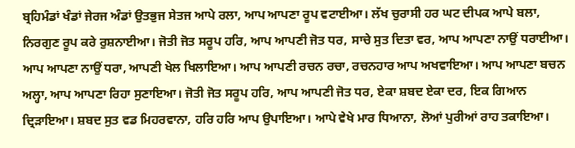ਬ੍ਰਹਿਮੰਡਾਂ ਖੰਡਾਂ ਜੇਰਜ ਅੰਡਾਂ ਉਤਭੁਜ ਸੇਤਜ ਆਪੇ ਰਲਾ, ਆਪ ਆਪਣਾ ਰੂਪ ਵਟਾਈਆ। ਲੱਖ ਚੁਰਾਸੀ ਹਰ ਘਟ ਦੀਪਕ ਆਪੇ ਬਲਾ, ਨਿਰਗੁਣ ਰੂਪ ਕਰੇ ਰੁਸ਼ਨਾਈਆ। ਜੋਤੀ ਜੋਤ ਸਰੂਪ ਹਰਿ, ਆਪ ਆਪਣੀ ਜੋਤ ਧਰ, ਸਾਚੇ ਸੁਤ ਦਿਤਾ ਵਰ, ਆਪ ਆਪਣਾ ਨਾਉਂ ਧਰਾਈਆ। ਆਪ ਆਪਣਾ ਨਾਉਂ ਧਰਾ, ਆਪਣੀ ਖੇਲ ਖਿਲਾਇਆ। ਆਪ ਆਪਣੀ ਰਚਨ ਰਚਾ, ਰਚਨਹਾਰ ਆਪ ਅਖਵਾਇਆ। ਆਪ ਆਪਣਾ ਬਚਨ ਅਲ੍ਹਾ, ਆਪ ਆਪਣਾ ਰਿਹਾ ਸੁਣਾਇਆ। ਜੋਤੀ ਜੋਤ ਸਰੂਪ ਹਰਿ, ਆਪ ਆਪਣੀ ਜੋਤ ਧਰ, ਏਕਾ ਸ਼ਬਦ ਏਕਾ ਦਰ, ਇਕ ਗਿਆਨ ਦ੍ਰਿੜਾਇਆ। ਸ਼ਬਦ ਸੁਤ ਵਡ ਮਿਹਰਵਾਨਾ, ਹਰਿ ਹਰਿ ਆਪ ਉਪਾਇਆ। ਆਪੇ ਵੇਖੇ ਮਾਰ ਧਿਆਨਾ, ਲੋਆਂ ਪੁਰੀਆਂ ਰਾਹ ਤਕਾਇਆ।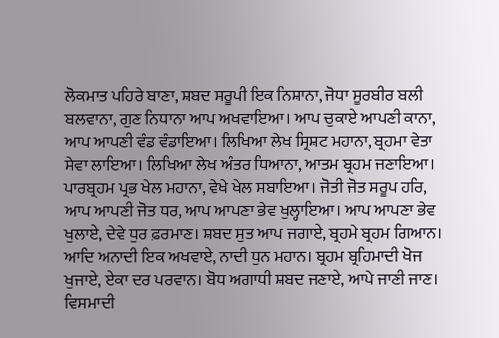ਲੋਕਮਾਤ ਪਹਿਰੇ ਬਾਣਾ, ਸ਼ਬਦ ਸਰੂਪੀ ਇਕ ਨਿਸ਼ਾਨਾ, ਜੋਧਾ ਸੂਰਬੀਰ ਬਲੀ ਬਲਵਾਨਾ, ਗੁਣ ਨਿਧਾਨਾ ਆਪ ਅਖਵਾਇਆ। ਆਪ ਚੁਕਾਏ ਆਪਣੀ ਕਾਨਾ, ਆਪ ਆਪਣੀ ਵੰਡ ਵੰਡਾਇਆ। ਲਿਖਿਆ ਲੇਖ ਸ੍ਰਿਸ਼ਟ ਮਹਾਨਾ, ਬ੍ਰਹਮਾ ਵੇਤਾ ਸੇਵਾ ਲਾਇਆ। ਲਿਖਿਆ ਲੇਖ ਅੰਤਰ ਧਿਆਨਾ, ਆਤਮ ਬ੍ਰਹਮ ਜਣਾਇਆ। ਪਾਰਬ੍ਰਹਮ ਪ੍ਰਭ ਖੇਲ ਮਹਾਨਾ, ਵੇਖੇ ਖੇਲ ਸਬਾਇਆ। ਜੋਤੀ ਜੋਤ ਸਰੂਪ ਹਰਿ, ਆਪ ਆਪਣੀ ਜੋਤ ਧਰ, ਆਪ ਆਪਣਾ ਭੇਵ ਖੁਲ੍ਹਾਇਆ। ਆਪ ਆਪਣਾ ਭੇਵ ਖੁਲਾਏ, ਦੇਵੇ ਧੁਰ ਫ਼ਰਮਾਣ। ਸ਼ਬਦ ਸੁਤ ਆਪ ਜਗਾਏ, ਬ੍ਰਹਮੇ ਬ੍ਰਹਮ ਗਿਆਨ। ਆਦਿ ਅਨਾਦੀ ਇਕ ਅਖਵਾਏ, ਨਾਦੀ ਧੁਨ ਮਹਾਨ। ਬ੍ਰਹਮ ਬ੍ਰਹਿਮਾਦੀ ਖੋਜ ਖੁਜਾਏ, ਏਕਾ ਦਰ ਪਰਵਾਨ। ਬੋਧ ਅਗਾਧੀ ਸ਼ਬਦ ਜਣਾਏ, ਆਪੇ ਜਾਣੀ ਜਾਣ। ਵਿਸਮਾਦੀ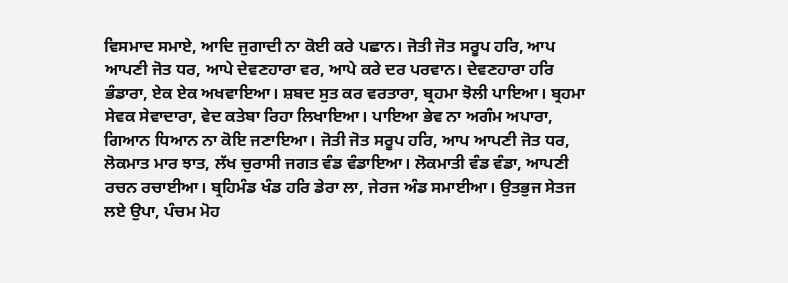ਵਿਸਮਾਦ ਸਮਾਏ, ਆਦਿ ਜੁਗਾਦੀ ਨਾ ਕੋਈ ਕਰੇ ਪਛਾਨ। ਜੋਤੀ ਜੋਤ ਸਰੂਪ ਹਰਿ, ਆਪ ਆਪਣੀ ਜੋਤ ਧਰ, ਆਪੇ ਦੇਵਣਹਾਰਾ ਵਰ, ਆਪੇ ਕਰੇ ਦਰ ਪਰਵਾਨ। ਦੇਵਣਹਾਰਾ ਹਰਿ ਭੰਡਾਰਾ, ਏਕ ਏਕ ਅਖਵਾਇਆ। ਸ਼ਬਦ ਸੁਤ ਕਰ ਵਰਤਾਰਾ, ਬ੍ਰਹਮਾ ਝੋਲੀ ਪਾਇਆ। ਬ੍ਰਹਮਾ ਸੇਵਕ ਸੇਵਾਦਾਰਾ, ਵੇਦ ਕਤੇਬਾ ਰਿਹਾ ਲਿਖਾਇਆ। ਪਾਇਆ ਭੇਵ ਨਾ ਅਗੰਮ ਅਪਾਰਾ, ਗਿਆਨ ਧਿਆਨ ਨਾ ਕੋਇ ਜਣਾਇਆ। ਜੋਤੀ ਜੋਤ ਸਰੂਪ ਹਰਿ, ਆਪ ਆਪਣੀ ਜੋਤ ਧਰ, ਲੋਕਮਾਤ ਮਾਰ ਝਾਤ, ਲੱਖ ਚੁਰਾਸੀ ਜਗਤ ਵੰਡ ਵੰਡਾਇਆ। ਲੋਕਮਾਤੀ ਵੰਡ ਵੰਡਾ, ਆਪਣੀ ਰਚਨ ਰਚਾਈਆ। ਬ੍ਰਹਿਮੰਡ ਖੰਡ ਹਰਿ ਡੇਰਾ ਲਾ, ਜੇਰਜ ਅੰਡ ਸਮਾਈਆ। ਉਤਭੁਜ ਸੇਤਜ ਲਏ ਉਪਾ, ਪੰਚਮ ਮੋਹ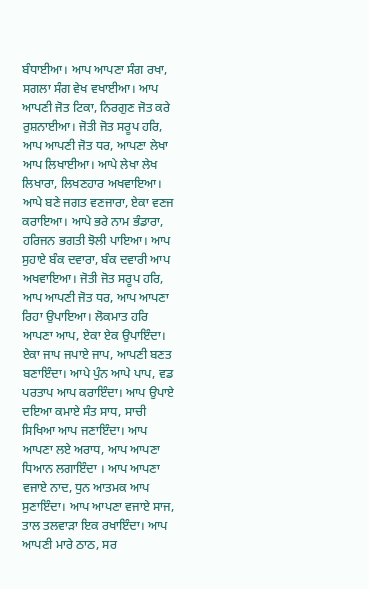ਬੰਧਾਈਆ। ਆਪ ਆਪਣਾ ਸੰਗ ਰਖਾ, ਸਗਲਾ ਸੰਗ ਵੇਖ ਵਖਾਈਆ। ਆਪ ਆਪਣੀ ਜੋਤ ਟਿਕਾ, ਨਿਰਗੁਣ ਜੋਤ ਕਰੇ ਰੁਸ਼ਨਾਈਆ। ਜੋਤੀ ਜੋਤ ਸਰੂਪ ਹਰਿ, ਆਪ ਆਪਣੀ ਜੋਤ ਧਰ, ਆਪਣਾ ਲੇਖਾ ਆਪ ਲਿਖਾਈਆ। ਆਪੇ ਲੇਖਾ ਲੇਖ ਲਿਖਾਰਾ, ਲਿਖਣਹਾਰ ਅਖਵਾਇਆ। ਆਪੇ ਬਣੇ ਜਗਤ ਵਣਜਾਰਾ, ਏਕਾ ਵਣਜ ਕਰਾਇਆ। ਆਪੇ ਭਰੇ ਨਾਮ ਭੰਡਾਰਾ, ਹਰਿਜਨ ਭਗਤੀ ਝੋਲੀ ਪਾਇਆ। ਆਪ ਸੁਹਾਏ ਬੰਕ ਦਵਾਰਾ, ਬੰਕ ਦਵਾਰੀ ਆਪ ਅਖਵਾਇਆ। ਜੋਤੀ ਜੋਤ ਸਰੂਪ ਹਰਿ, ਆਪ ਆਪਣੀ ਜੋਤ ਧਰ, ਆਪ ਆਪਣਾ ਰਿਹਾ ਉਪਾਇਆ। ਲੋਕਮਾਤ ਹਰਿ ਆਪਣਾ ਆਪ, ਏਕਾ ਏਕ ਉਪਾਇੰਦਾ। ਏਕਾ ਜਾਪ ਜਪਾਏ ਜਾਪ, ਆਪਣੀ ਬਣਤ ਬਣਾਇੰਦਾ। ਆਪੇ ਪੁੰਨ ਆਪੇ ਪਾਪ, ਵਡ ਪਰਤਾਪ ਆਪ ਕਰਾਇੰਦਾ। ਆਪ ਉਪਾਏ ਦਇਆ ਕਮਾਏ ਸੰਤ ਸਾਧ, ਸਾਚੀ ਸਿਖਿਆ ਆਪ ਜਣਾਇੰਦਾ। ਆਪ ਆਪਣਾ ਲਏ ਅਰਾਧ, ਆਪ ਆਪਣਾ ਧਿਆਨ ਲਗਾਇੰਦਾ । ਆਪ ਆਪਣਾ ਵਜਾਏ ਨਾਦ, ਧੁਨ ਆਤਮਕ ਆਪ ਸੁਣਾਇੰਦਾ। ਆਪ ਆਪਣਾ ਵਜਾਏ ਸਾਜ, ਤਾਲ ਤਲਵਾੜਾ ਇਕ ਰਖਾਇੰਦਾ। ਆਪ ਆਪਣੀ ਮਾਰੇ ਠਾਠ, ਸਰ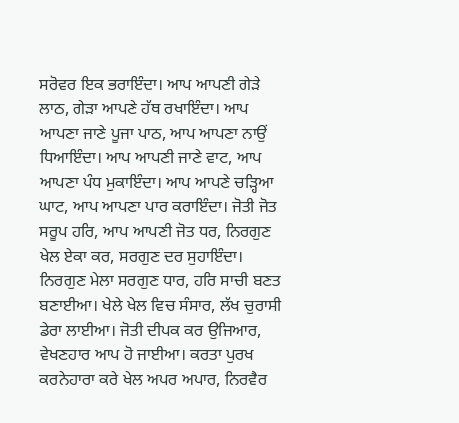ਸਰੋਵਰ ਇਕ ਭਰਾਇੰਦਾ। ਆਪ ਆਪਣੀ ਗੇੜੇ ਲਾਠ, ਗੇੜਾ ਆਪਣੇ ਹੱਥ ਰਖਾਇੰਦਾ। ਆਪ ਆਪਣਾ ਜਾਣੇ ਪੂਜਾ ਪਾਠ, ਆਪ ਆਪਣਾ ਨਾਉਂ ਧਿਆਇੰਦਾ। ਆਪ ਆਪਣੀ ਜਾਣੇ ਵਾਟ, ਆਪ ਆਪਣਾ ਪੰਧ ਮੁਕਾਇੰਦਾ। ਆਪ ਆਪਣੇ ਚੜ੍ਹਿਆ ਘਾਟ, ਆਪ ਆਪਣਾ ਪਾਰ ਕਰਾਇੰਦਾ। ਜੋਤੀ ਜੋਤ ਸਰੂਪ ਹਰਿ, ਆਪ ਆਪਣੀ ਜੋਤ ਧਰ, ਨਿਰਗੁਣ ਖੇਲ ਏਕਾ ਕਰ, ਸਰਗੁਣ ਦਰ ਸੁਹਾਇੰਦਾ। ਨਿਰਗੁਣ ਮੇਲਾ ਸਰਗੁਣ ਧਾਰ, ਹਰਿ ਸਾਚੀ ਬਣਤ ਬਣਾਈਆ। ਖੇਲੇ ਖੇਲ ਵਿਚ ਸੰਸਾਰ, ਲੱਖ ਚੁਰਾਸੀ ਡੇਰਾ ਲਾਈਆ। ਜੋਤੀ ਦੀਪਕ ਕਰ ਉਜਿਆਰ, ਵੇਖਣਹਾਰ ਆਪ ਹੋ ਜਾਈਆ। ਕਰਤਾ ਪੁਰਖ ਕਰਨੇਹਾਰਾ ਕਰੇ ਖੇਲ ਅਪਰ ਅਪਾਰ, ਨਿਰਵੈਰ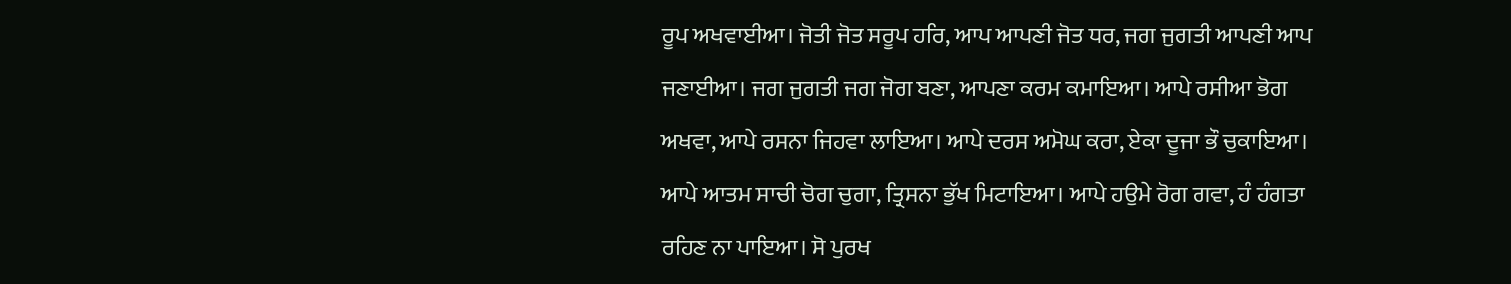ਰੂਪ ਅਖਵਾਈਆ। ਜੋਤੀ ਜੋਤ ਸਰੂਪ ਹਰਿ, ਆਪ ਆਪਣੀ ਜੋਤ ਧਰ, ਜਗ ਜੁਗਤੀ ਆਪਣੀ ਆਪ ਜਣਾਈਆ। ਜਗ ਜੁਗਤੀ ਜਗ ਜੋਗ ਬਣਾ, ਆਪਣਾ ਕਰਮ ਕਮਾਇਆ। ਆਪੇ ਰਸੀਆ ਭੋਗ ਅਖਵਾ, ਆਪੇ ਰਸਨਾ ਜਿਹਵਾ ਲਾਇਆ। ਆਪੇ ਦਰਸ ਅਮੋਘ ਕਰਾ, ਏਕਾ ਦੂਜਾ ਭੌ ਚੁਕਾਇਆ। ਆਪੇ ਆਤਮ ਸਾਚੀ ਚੋਗ ਚੁਗਾ, ਤ੍ਰਿਸਨਾ ਭੁੱਖ ਮਿਟਾਇਆ। ਆਪੇ ਹਉਮੇ ਰੋਗ ਗਵਾ, ਹੰ ਹੰਗਤਾ ਰਹਿਣ ਨਾ ਪਾਇਆ। ਸੋ ਪੁਰਖ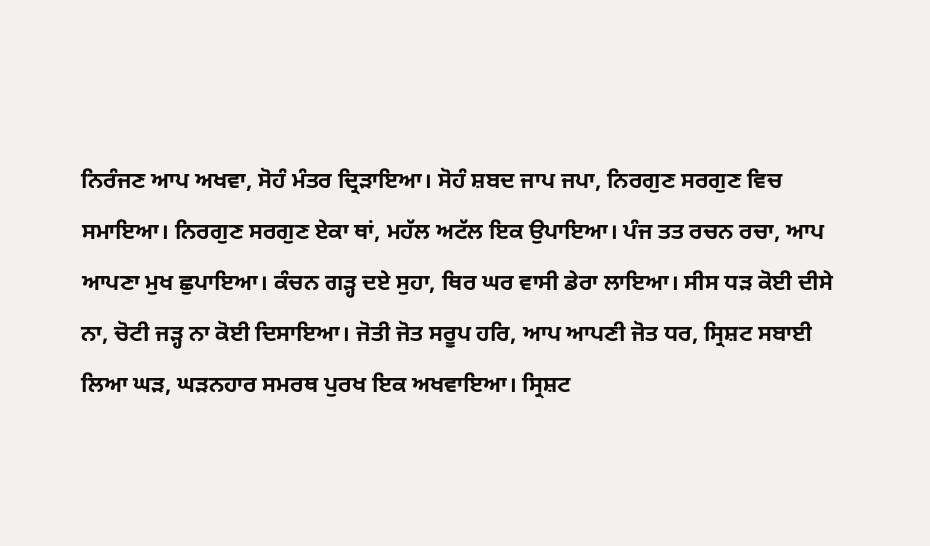ਨਿਰੰਜਣ ਆਪ ਅਖਵਾ, ਸੋਹੰ ਮੰਤਰ ਦ੍ਰਿੜਾਇਆ। ਸੋਹੰ ਸ਼ਬਦ ਜਾਪ ਜਪਾ, ਨਿਰਗੁਣ ਸਰਗੁਣ ਵਿਚ ਸਮਾਇਆ। ਨਿਰਗੁਣ ਸਰਗੁਣ ਏਕਾ ਥਾਂ, ਮਹੱਲ ਅਟੱਲ ਇਕ ਉਪਾਇਆ। ਪੰਜ ਤਤ ਰਚਨ ਰਚਾ, ਆਪ ਆਪਣਾ ਮੁਖ ਛੁਪਾਇਆ। ਕੰਚਨ ਗੜ੍ਹ ਦਏ ਸੁਹਾ, ਥਿਰ ਘਰ ਵਾਸੀ ਡੇਰਾ ਲਾਇਆ। ਸੀਸ ਧੜ ਕੋਈ ਦੀਸੇ ਨਾ, ਚੋਟੀ ਜੜ੍ਹ ਨਾ ਕੋਈ ਦਿਸਾਇਆ। ਜੋਤੀ ਜੋਤ ਸਰੂਪ ਹਰਿ, ਆਪ ਆਪਣੀ ਜੋਤ ਧਰ, ਸ੍ਰਿਸ਼ਟ ਸਬਾਈ ਲਿਆ ਘੜ, ਘੜਨਹਾਰ ਸਮਰਥ ਪੁਰਖ ਇਕ ਅਖਵਾਇਆ। ਸ੍ਰਿਸ਼ਟ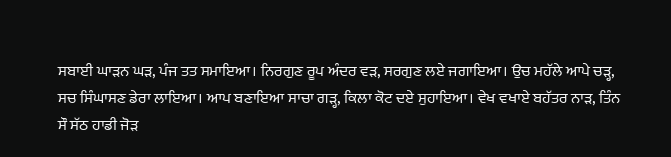ਸਬਾਈ ਘਾੜਨ ਘੜ, ਪੰਜ ਤਤ ਸਮਾਇਆ। ਨਿਰਗੁਣ ਰੂਪ ਅੰਦਰ ਵੜ, ਸਰਗੁਣ ਲਏ ਜਗਾਇਆ। ਉਚ ਮਹੱਲੇ ਆਪੇ ਚੜ੍ਹ, ਸਚ ਸਿੰਘਾਸਣ ਡੇਰਾ ਲਾਇਆ। ਆਪ ਬਣਾਇਆ ਸਾਚਾ ਗੜ੍ਹ, ਕਿਲਾ ਕੋਟ ਦਏ ਸੁਹਾਇਆ। ਵੇਖ ਵਖਾਏ ਬਹੱਤਰ ਨਾੜ, ਤਿੰਨ ਸੌ ਸੱਠ ਹਾਡੀ ਜੋੜ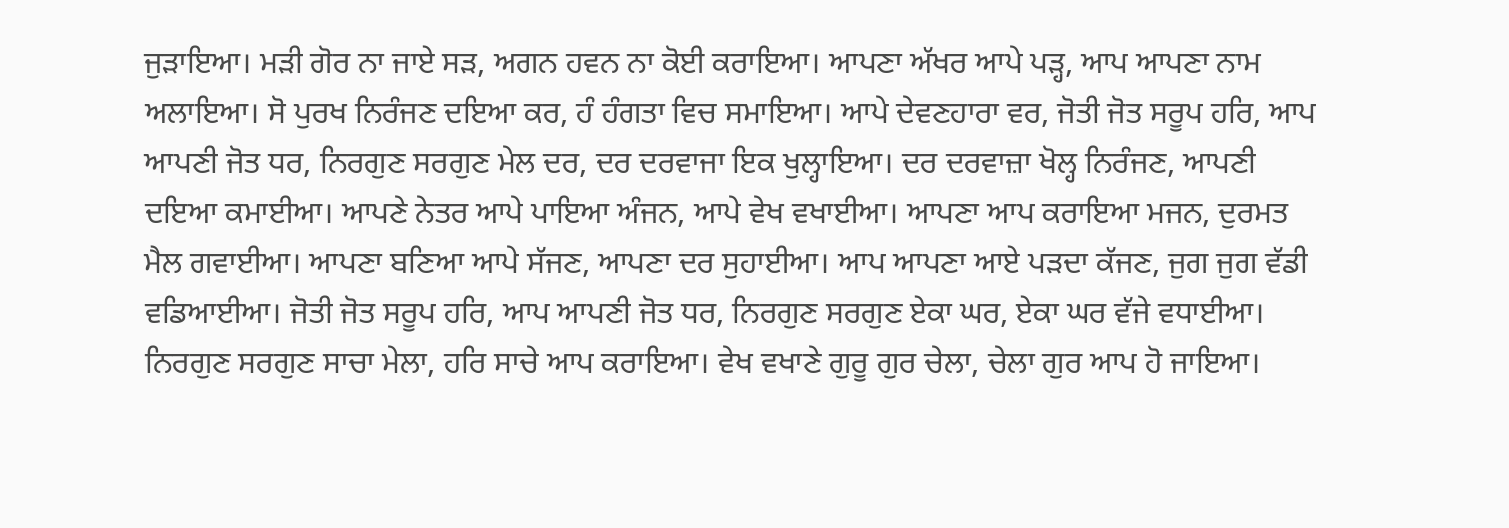ਜੁੜਾਇਆ। ਮੜੀ ਗੋਰ ਨਾ ਜਾਏ ਸੜ, ਅਗਨ ਹਵਨ ਨਾ ਕੋਈ ਕਰਾਇਆ। ਆਪਣਾ ਅੱਖਰ ਆਪੇ ਪੜ੍ਹ, ਆਪ ਆਪਣਾ ਨਾਮ ਅਲਾਇਆ। ਸੋ ਪੁਰਖ ਨਿਰੰਜਣ ਦਇਆ ਕਰ, ਹੰ ਹੰਗਤਾ ਵਿਚ ਸਮਾਇਆ। ਆਪੇ ਦੇਵਣਹਾਰਾ ਵਰ, ਜੋਤੀ ਜੋਤ ਸਰੂਪ ਹਰਿ, ਆਪ ਆਪਣੀ ਜੋਤ ਧਰ, ਨਿਰਗੁਣ ਸਰਗੁਣ ਮੇਲ ਦਰ, ਦਰ ਦਰਵਾਜਾ ਇਕ ਖੁਲ੍ਹਾਇਆ। ਦਰ ਦਰਵਾਜ਼ਾ ਖੋਲ੍ਹ ਨਿਰੰਜਣ, ਆਪਣੀ ਦਇਆ ਕਮਾਈਆ। ਆਪਣੇ ਨੇਤਰ ਆਪੇ ਪਾਇਆ ਅੰਜਨ, ਆਪੇ ਵੇਖ ਵਖਾਈਆ। ਆਪਣਾ ਆਪ ਕਰਾਇਆ ਮਜਨ, ਦੁਰਮਤ ਮੈਲ ਗਵਾਈਆ। ਆਪਣਾ ਬਣਿਆ ਆਪੇ ਸੱਜਣ, ਆਪਣਾ ਦਰ ਸੁਹਾਈਆ। ਆਪ ਆਪਣਾ ਆਏ ਪੜਦਾ ਕੱਜਣ, ਜੁਗ ਜੁਗ ਵੱਡੀ ਵਡਿਆਈਆ। ਜੋਤੀ ਜੋਤ ਸਰੂਪ ਹਰਿ, ਆਪ ਆਪਣੀ ਜੋਤ ਧਰ, ਨਿਰਗੁਣ ਸਰਗੁਣ ਏਕਾ ਘਰ, ਏਕਾ ਘਰ ਵੱਜੇ ਵਧਾਈਆ। ਨਿਰਗੁਣ ਸਰਗੁਣ ਸਾਚਾ ਮੇਲਾ, ਹਰਿ ਸਾਚੇ ਆਪ ਕਰਾਇਆ। ਵੇਖ ਵਖਾਣੇ ਗੁਰੂ ਗੁਰ ਚੇਲਾ, ਚੇਲਾ ਗੁਰ ਆਪ ਹੋ ਜਾਇਆ।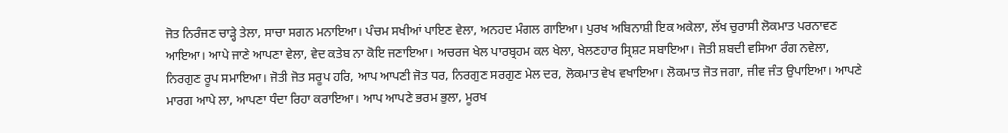ਜੋਤ ਨਿਰੰਜਣ ਚਾੜ੍ਹੇ ਤੇਲਾ, ਸਾਚਾ ਸਗਨ ਮਨਾਇਆ। ਪੰਚਮ ਸਖੀਆਂ ਪਾਇਣ ਵੇਲਾ, ਅਨਹਦ ਮੰਗਲ ਗਾਇਆ। ਪੁਰਖ ਅਬਿਨਾਸ਼ੀ ਇਕ ਅਕੇਲਾ, ਲੱਖ ਚੁਰਾਸੀ ਲੋਕਮਾਤ ਪਰਨਾਵਣ ਆਇਆ। ਆਪੇ ਜਾਣੇ ਆਪਣਾ ਵੇਲਾ, ਵੇਦ ਕਤੇਬ ਨਾ ਕੋਇ ਜਣਾਇਆ। ਅਚਰਜ ਖੇਲ ਪਾਰਬ੍ਰਹਮ ਕਲ ਖੇਲਾ, ਖੇਲਣਹਾਰ ਸ੍ਰਿਸ਼ਟ ਸਬਾਇਆ। ਜੋਤੀ ਸ਼ਬਦੀ ਵਸਿਆ ਰੰਗ ਨਵੇਲਾ, ਨਿਰਗੁਣ ਰੂਪ ਸਮਾਇਆ। ਜੋਤੀ ਜੋਤ ਸਰੂਪ ਹਰਿ, ਆਪ ਆਪਣੀ ਜੋਤ ਧਰ, ਨਿਰਗੁਣ ਸਰਗੁਣ ਮੇਲ ਦਰ, ਲੋਕਮਾਤ ਵੇਖ ਵਖਾਇਆ। ਲੋਕਮਾਤ ਜੋਤ ਜਗਾ, ਜੀਵ ਜੰਤ ਉਪਾਇਆ। ਆਪਣੇ ਮਾਰਗ ਆਪੇ ਲਾ, ਆਪਣਾ ਧੰਦਾ ਰਿਹਾ ਕਰਾਇਆ। ਆਪ ਆਪਣੇ ਭਰਮ ਭੁਲਾ, ਮੂਰਖ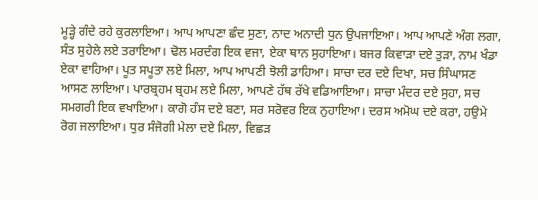ਮੂੜ੍ਹੇ ਗੰਦੇ ਰਹੇ ਕੁਰਲਾਇਆ। ਆਪ ਆਪਣਾ ਛੰਦ ਸੁਣਾ, ਨਾਦ ਅਨਾਦੀ ਧੁਨ ਉਪਜਾਇਆ। ਆਪ ਆਪਣੇ ਅੰਗ ਲਗਾ, ਸੰਤ ਸੁਹੇਲੇ ਲਏ ਤਰਾਇਆ। ਢੋਲ ਮਰਦੰਗ ਇਕ ਵਜਾ, ਏਕਾ ਥਾਨ ਸੁਹਾਇਆ। ਬਜਰ ਕਿਵਾੜਾ ਦਏ ਤੁੜਾ, ਨਾਮ ਖੰਡਾ ਏਕਾ ਵਾਹਿਆ। ਪੂਤ ਸਪੂਤਾ ਲਏ ਮਿਲਾ, ਆਪ ਆਪਣੀ ਝੋਲੀ ਡਾਹਿਆ। ਸਾਚਾ ਦਰ ਦਏ ਦਿਖਾ, ਸਚ ਸਿੰਘਾਸਣ ਆਸਣ ਲਾਇਆ। ਪਾਰਬ੍ਰਹਮ ਬ੍ਰਹਮ ਲਏ ਮਿਲਾ, ਆਪਣੇ ਹੱਥ ਰੱਖੇ ਵਡਿਆਇਆ। ਸਾਚਾ ਮੰਦਰ ਦਏ ਸੁਹਾ, ਸਚ ਸਮਗਰੀ ਇਕ ਵਖਾਇਆ। ਕਾਗੋ ਹੰਸ ਦਏ ਬਣਾ, ਸਰ ਸਰੋਵਰ ਇਕ ਨੁਹਾਇਆ। ਦਰਸ ਅਮੋਘ ਦਏ ਕਰਾ, ਹਉਮੇ ਰੋਗ ਜਲਾਇਆ। ਧੁਰ ਸੰਜੋਗੀ ਮੇਲਾ ਦਏ ਮਿਲਾ, ਵਿਛੜ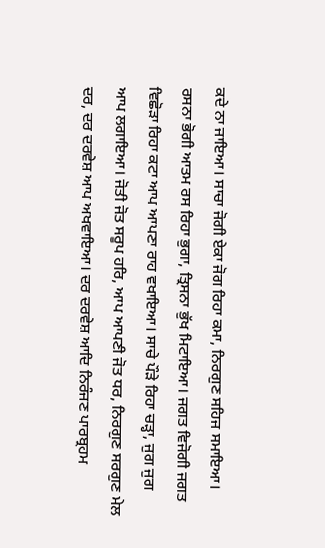ਕਦੇ ਨਾ ਜਾਇਆ। ਸਾਚਾ ਜੋਗੀ ਏਕਾ ਜੋਗ ਰਿਹਾ ਕਮਾ, ਨਿਰਗੁਣ ਸਹਿਜ ਸਮਾਇਆ। ਰਸਨਾ ਭੋਗੀ ਆਤਮ ਰਸ ਰਿਹਾ ਭੁਗਾ, ਤ੍ਰਿਸਨਾ ਭੁੱਖ ਮਿਟਾਇਆ। ਜਗਤ ਵਿਜੋਗੀ ਜਗਤ ਵਿਛੋੜਾ ਰਿਹਾ ਕਟਾ ਆਪ ਆਪਣਾ ਰਾਹ ਵਖਾਇਆ। ਸਾਚੇ ਪੌੜੇ ਰਿਹਾ ਚੜ੍ਹਾ, ਜੁਗ ਜੁਗ ਆਪ ਲਗਾਇਆ। ਜੋਤੀ ਜੋਤ ਸਰੂਪ ਹਰਿ, ਆਪ ਆਪਣੀ ਜੋਤ ਧਰ, ਨਿਰਗੁਣ ਸਰਗੁਣ ਮੇਲ ਦਰ, ਦਰ ਦਰਵੇਸ਼ ਆਪ ਅਖਵਾਇਆ। ਦਰ ਦਰਵੇਸ਼ ਆਦਿ ਨਿਰੰਜਣ ਪਾਰਬ੍ਰਹਮ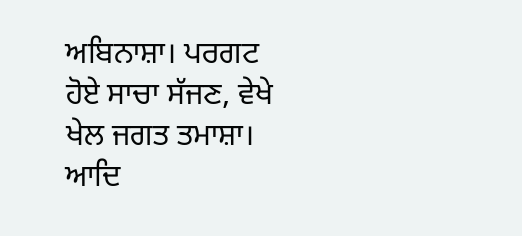ਅਬਿਨਾਸ਼ਾ। ਪਰਗਟ ਹੋਏ ਸਾਚਾ ਸੱਜਣ, ਵੇਖੇ ਖੇਲ ਜਗਤ ਤਮਾਸ਼ਾ। ਆਦਿ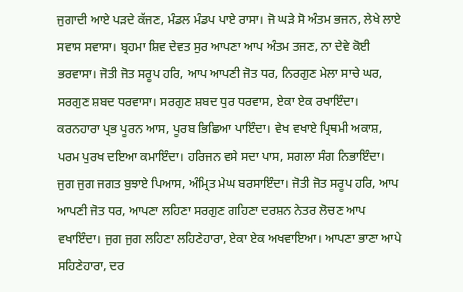ਜੁਗਾਦੀ ਆਏ ਪੜਦੇ ਕੱਜਣ, ਮੰਡਲ ਮੰਡਪ ਪਾਏ ਰਾਸਾ। ਜੋ ਘੜੇ ਸੋ ਅੰਤਮ ਭਜਨ, ਲੇਖੇ ਲਾਏ ਸਵਾਸ ਸਵਾਸਾ। ਬ੍ਰਹਮਾ ਸ਼ਿਵ ਦੇਵਤ ਸੁਰ ਆਪਣਾ ਆਪ ਅੰਤਮ ਤਜਣ, ਨਾ ਦੇਵੇ ਕੋਈ ਭਰਵਾਸਾ। ਜੋਤੀ ਜੋਤ ਸਰੂਪ ਹਰਿ, ਆਪ ਆਪਣੀ ਜੋਤ ਧਰ, ਨਿਰਗੁਣ ਮੇਲਾ ਸਾਚੇ ਘਰ, ਸਰਗੁਣ ਸ਼ਬਦ ਧਰਵਾਸਾ। ਸਰਗੁਣ ਸ਼ਬਦ ਧੁਰ ਧਰਵਾਸ, ਏਕਾ ਏਕ ਰਖਾਇੰਦਾ। ਕਰਨਹਾਰਾ ਪ੍ਰਭ ਪੂਰਨ ਆਸ, ਪੂਰਬ ਭਿਛਿਆ ਪਾਇੰਦਾ। ਵੇਖ ਵਖਾਏ ਪ੍ਰਿਥਮੀ ਅਕਾਸ਼, ਪਰਮ ਪੁਰਖ ਦਇਆ ਕਮਾਇੰਦਾ। ਹਰਿਜਨ ਵਸੇ ਸਦਾ ਪਾਸ, ਸਗਲਾ ਸੰਗ ਨਿਭਾਇੰਦਾ। ਜੁਗ ਜੁਗ ਜਗਤ ਬੁਝਾਏ ਪਿਆਸ, ਅੰਮ੍ਰਿਤ ਮੇਘ ਬਰਸਾਇੰਦਾ। ਜੋਤੀ ਜੋਤ ਸਰੂਪ ਹਰਿ, ਆਪ ਆਪਣੀ ਜੋਤ ਧਰ, ਆਪਣਾ ਲਹਿਣਾ ਸਰਗੁਣ ਗਹਿਣਾ ਦਰਸ਼ਨ ਨੇਤਰ ਲੋਚਣ ਆਪ ਵਖਾਇੰਦਾ। ਜੁਗ ਜੁਗ ਲਹਿਣਾ ਲਹਿਣੇਹਾਰਾ, ਏਕਾ ਏਕ ਅਖਵਾਇਆ। ਆਪਣਾ ਭਾਣਾ ਆਪੇ ਸਹਿਣੇਹਾਰਾ, ਦਰ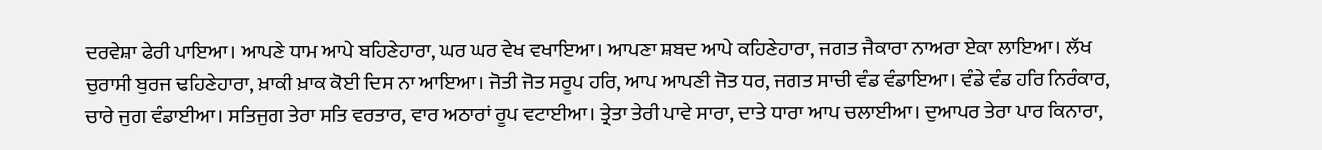ਦਰਵੇਸ਼ਾ ਫੇਰੀ ਪਾਇਆ। ਆਪਣੇ ਧਾਮ ਆਪੇ ਬਹਿਣੇਹਾਰਾ, ਘਰ ਘਰ ਵੇਖ ਵਖਾਇਆ। ਆਪਣਾ ਸ਼ਬਦ ਆਪੇ ਕਹਿਣੇਹਾਰਾ, ਜਗਤ ਜੈਕਾਰਾ ਨਾਅਰਾ ਏਕਾ ਲਾਇਆ। ਲੱਖ ਚੁਰਾਸੀ ਬੁਰਜ ਢਹਿਣੇਹਾਰਾ, ਖ਼ਾਕੀ ਖ਼ਾਕ ਕੋਈ ਦਿਸ ਨਾ ਆਇਆ। ਜੋਤੀ ਜੋਤ ਸਰੂਪ ਹਰਿ, ਆਪ ਆਪਣੀ ਜੋਤ ਧਰ, ਜਗਤ ਸਾਚੀ ਵੰਡ ਵੰਡਾਇਆ। ਵੰਡੇ ਵੰਡ ਹਰਿ ਨਿਰੰਕਾਰ, ਚਾਰੇ ਜੁਗ ਵੰਡਾਈਆ। ਸਤਿਜੁਗ ਤੇਰਾ ਸਤਿ ਵਰਤਾਰ, ਵਾਰ ਅਠਾਰਾਂ ਰੂਪ ਵਟਾਈਆ। ਤ੍ਰੇਤਾ ਤੇਰੀ ਪਾਵੇ ਸਾਰਾ, ਦਾਤੇ ਧਾਰਾ ਆਪ ਚਲਾਈਆ। ਦੁਆਪਰ ਤੇਰਾ ਪਾਰ ਕਿਨਾਰਾ,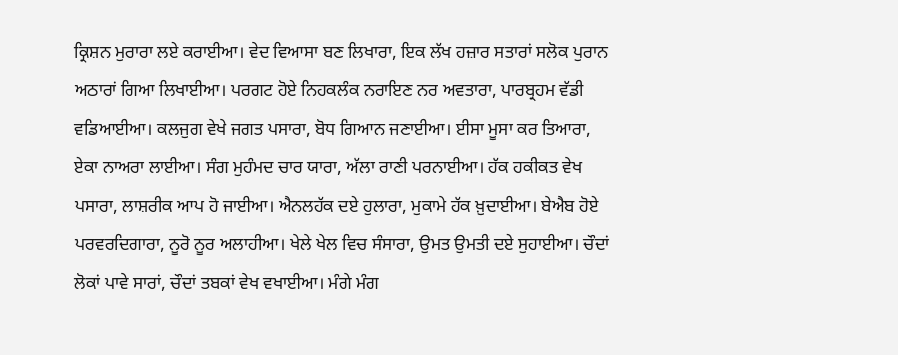ਕ੍ਰਿਸ਼ਨ ਮੁਰਾਰਾ ਲਏ ਕਰਾਈਆ। ਵੇਦ ਵਿਆਸਾ ਬਣ ਲਿਖਾਰਾ, ਇਕ ਲੱਖ ਹਜ਼ਾਰ ਸਤਾਰਾਂ ਸਲੋਕ ਪੁਰਾਨ ਅਠਾਰਾਂ ਗਿਆ ਲਿਖਾਈਆ। ਪਰਗਟ ਹੋਏ ਨਿਹਕਲੰਕ ਨਰਾਇਣ ਨਰ ਅਵਤਾਰਾ, ਪਾਰਬ੍ਰਹਮ ਵੱਡੀ ਵਡਿਆਈਆ। ਕਲਜੁਗ ਵੇਖੇ ਜਗਤ ਪਸਾਰਾ, ਬੋਧ ਗਿਆਨ ਜਣਾਈਆ। ਈਸਾ ਮੂਸਾ ਕਰ ਤਿਆਰਾ, ਏਕਾ ਨਾਅਰਾ ਲਾਈਆ। ਸੰਗ ਮੁਹੰਮਦ ਚਾਰ ਯਾਰਾ, ਅੱਲਾ ਰਾਣੀ ਪਰਨਾਈਆ। ਹੱਕ ਹਕੀਕਤ ਵੇਖ ਪਸਾਰਾ, ਲਾਸ਼ਰੀਕ ਆਪ ਹੋ ਜਾਈਆ। ਐਨਲਹੱਕ ਦਏ ਹੁਲਾਰਾ, ਮੁਕਾਮੇ ਹੱਕ ਖ਼ੁਦਾਈਆ। ਬੇਐਬ ਹੋਏ ਪਰਵਰਦਿਗਾਰਾ, ਨੂਰੋ ਨੂਰ ਅਲਾਹੀਆ। ਖੇਲੇ ਖੇਲ ਵਿਚ ਸੰਸਾਰਾ, ਉਮਤ ਉਮਤੀ ਦਏ ਸੁਹਾਈਆ। ਚੌਦਾਂ ਲੋਕਾਂ ਪਾਵੇ ਸਾਰਾਂ, ਚੌਦਾਂ ਤਬਕਾਂ ਵੇਖ ਵਖਾਈਆ। ਮੰਗੇ ਮੰਗ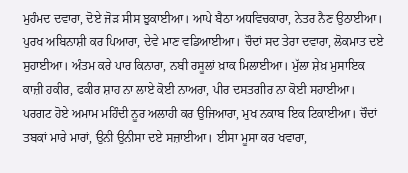ਮੁਹੰਮਦ ਦਵਾਰਾ, ਦੋਏ ਜੋੜ ਸੀਸ ਝੁਕਾਈਆ। ਆਪੇ ਬੈਠਾ ਅਧਵਿਚਕਾਰਾ, ਨੇਤਰ ਨੈਣ ਉਠਾਈਆ। ਪੁਰਖ ਅਬਿਨਾਸ਼ੀ ਕਰ ਪਿਆਰਾ, ਦੇਵੇ ਮਾਣ ਵਡਿਆਈਆ। ਚੌਦਾਂ ਸਦ ਤੇਰਾ ਦਵਾਰਾ, ਲੋਕਮਾਤ ਦਏ ਸੁਹਾਈਆ। ਅੰਤਮ ਕਰੇ ਪਾਰ ਕਿਨਾਰਾ, ਨਬੀ ਰਸੂਲਾਂ ਖ਼ਾਕ ਮਿਲਾਈਆ। ਮੁੱਲਾ ਸ਼ੇਖ਼ ਮੁਸਾਇਕ ਕਾਜ਼ੀ ਹਕੀਰ, ਫਕੀਰ ਸ਼ਾਹ ਨਾ ਲਾਏ ਕੋਈ ਨਾਅਰਾ, ਪੀਰ ਦਸਤਗੀਰ ਨਾ ਕੋਈ ਸਹਾਈਆ। ਪਰਗਟ ਹੋਏ ਅਮਾਮ ਮਹਿੰਦੀ ਨੂਰ ਅਲਾਹੀ ਕਰ ਉਜਿਆਰਾ, ਮੁਖ ਨਕਾਬ ਇਕ ਟਿਕਾਈਆ। ਚੌਦਾਂ ਤਬਕਾਂ ਮਾਰੇ ਮਾਰਾਂ, ਉਨੀ ਉਨੀਸਾ ਦਏ ਸਜ਼ਾਈਆ। ਈਸਾ ਮੂਸਾ ਕਰ ਖਵਾਰਾ,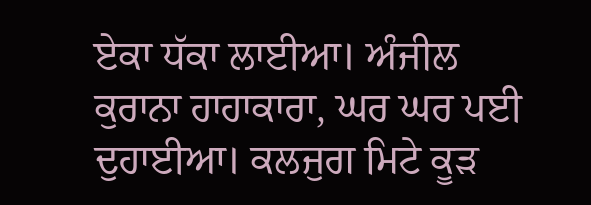ਏਕਾ ਧੱਕਾ ਲਾਈਆ। ਅੰਜੀਲ ਕੁਰਾਨਾ ਹਾਹਾਕਾਰਾ, ਘਰ ਘਰ ਪਈ ਦੁਹਾਈਆ। ਕਲਜੁਗ ਮਿਟੇ ਕੂੜ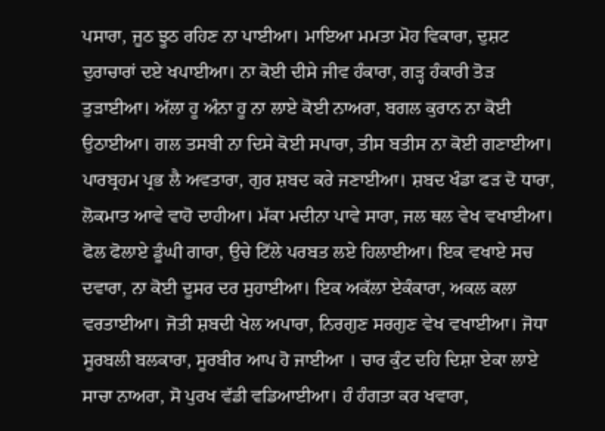ਪਸਾਰਾ, ਜੂਠ ਝੂਠ ਰਹਿਣ ਨਾ ਪਾਈਆ। ਮਾਇਆ ਮਮਤਾ ਮੋਹ ਵਿਕਾਰਾ, ਦੁਸ਼ਟ ਦੁਰਾਚਾਰਾਂ ਦਏ ਖਪਾਈਆ। ਨਾ ਕੋਈ ਦੀਸੇ ਜੀਵ ਹੰਕਾਰਾ, ਗੜ੍ਹ ਹੰਕਾਰੀ ਤੋੜ ਤੁੜਾਈਆ। ਅੱਲਾ ਹੂ ਅੰਨਾ ਹੂ ਨਾ ਲਾਏ ਕੋਈ ਨਾਅਰਾ, ਬਗਲ ਕੁਰਾਨ ਨਾ ਕੋਈ ਉਠਾਈਆ। ਗਲ ਤਸਬੀ ਨਾ ਦਿਸੇ ਕੋਈ ਸਪਾਰਾ, ਤੀਸ ਬਤੀਸ ਨਾ ਕੋਈ ਗਣਾਈਆ। ਪਾਰਬ੍ਰਹਮ ਪ੍ਰਭ ਲੈ ਅਵਤਾਰਾ, ਗੁਰ ਸ਼ਬਦ ਕਰੇ ਜਣਾਈਆ। ਸ਼ਬਦ ਖੰਡਾ ਫੜ ਦੋ ਧਾਰਾ, ਲੋਕਮਾਤ ਆਵੇ ਵਾਹੋ ਦਾਹੀਆ। ਮੱਕਾ ਮਦੀਨਾ ਪਾਵੇ ਸਾਰਾ, ਜਲ ਥਲ ਵੇਖ ਵਖਾਈਆ। ਫੋਲ ਫੋਲਾਏ ਡੂੰਘੀ ਗਾਰਾ, ਉਚੇ ਟਿੱਲੇ ਪਰਬਤ ਲਏ ਹਿਲਾਈਆ। ਇਕ ਵਖਾਏ ਸਚ ਦਵਾਰਾ, ਨਾ ਕੋਈ ਦੂਸਰ ਦਰ ਸੁਹਾਈਆ। ਇਕ ਅਕੱਲਾ ਏਕੰਕਾਰਾ, ਅਕਲ ਕਲਾ ਵਰਤਾਈਆ। ਜੋਤੀ ਸ਼ਬਦੀ ਖੇਲ ਅਪਾਰਾ, ਨਿਰਗੁਣ ਸਰਗੁਣ ਵੇਖ ਵਖਾਈਆ। ਜੋਧਾ ਸੂਰਬਲੀ ਬਲਕਾਰਾ, ਸੂਰਬੀਰ ਆਪ ਹੋ ਜਾਈਆ । ਚਾਰ ਕੁੰਟ ਦਹਿ ਦਿਸ਼ਾ ਏਕਾ ਲਾਏ ਸਾਚਾ ਨਾਅਰਾ, ਸੋ ਪੁਰਖ ਵੱਡੀ ਵਡਿਆਈਆ। ਹੰ ਹੰਗਤਾ ਕਰ ਖਵਾਰਾ,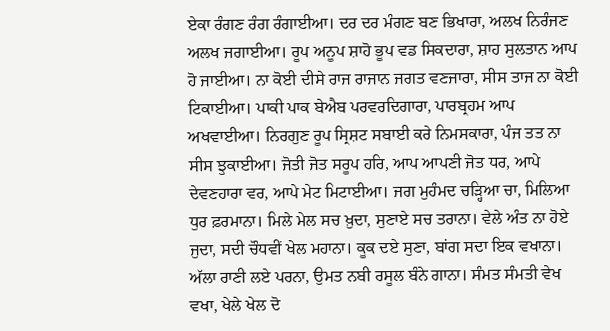ਏਕਾ ਰੰਗਣ ਰੰਗ ਰੰਗਾਈਆ। ਦਰ ਦਰ ਮੰਗਣ ਬਣ ਭਿਖਾਰਾ, ਅਲਖ ਨਿਰੰਜਣ ਅਲਖ ਜਗਾਈਆ। ਰੂਪ ਅਨੂਪ ਸ਼ਾਹੋ ਭੂਪ ਵਡ ਸਿਕਦਾਰਾ, ਸ਼ਾਹ ਸੁਲਤਾਨ ਆਪ ਹੋ ਜਾਈਆ। ਨਾ ਕੋਈ ਦੀਸੇ ਰਾਜ ਰਾਜਾਨ ਜਗਤ ਵਣਜਾਰਾ, ਸੀਸ ਤਾਜ ਨਾ ਕੋਈ ਟਿਕਾਈਆ। ਪਾਕੀ ਪਾਕ ਬੇਐਬ ਪਰਵਰਦਿਗਾਰਾ, ਪਾਰਬ੍ਰਹਮ ਆਪ ਅਖਵਾਈਆ। ਨਿਰਗੁਣ ਰੂਪ ਸ੍ਰਿਸ਼ਟ ਸਬਾਈ ਕਰੇ ਨਿਮਸਕਾਰਾ, ਪੰਜ ਤਤ ਨਾ ਸੀਸ ਝੁਕਾਈਆ। ਜੋਤੀ ਜੋਤ ਸਰੂਪ ਹਰਿ, ਆਪ ਆਪਣੀ ਜੋਤ ਧਰ, ਆਪੇ ਦੇਵਣਹਾਰਾ ਵਰ, ਆਪੇ ਮੇਟ ਮਿਟਾਈਆ। ਜਗ ਮੁਹੰਮਦ ਚੜ੍ਹਿਆ ਚਾ, ਮਿਲਿਆ ਧੁਰ ਫ਼ਰਮਾਨਾ। ਮਿਲੇ ਮੇਲ ਸਚ ਖ਼ੁਦਾ, ਸੁਣਾਏ ਸਚ ਤਰਾਨਾ। ਵੇਲੇ ਅੰਤ ਨਾ ਹੋਏ ਜੁਦਾ, ਸਦੀ ਚੌਧਵੀਂ ਖੇਲ ਮਹਾਨਾ। ਕੂਕ ਦਏ ਸੁਣਾ, ਬਾਂਗ ਸਦਾ ਇਕ ਵਖਾਨਾ। ਅੱਲਾ ਰਾਣੀ ਲਏ ਪਰਨਾ, ਉਮਤ ਨਬੀ ਰਸੂਲ ਬੰਨੇ ਗਾਨਾ। ਸੰਮਤ ਸੰਮਤੀ ਵੇਖ ਵਖਾ, ਖੇਲੇ ਖੇਲ ਦੋ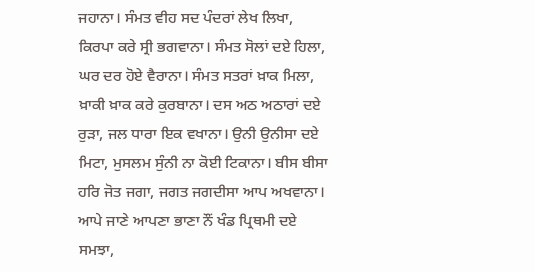ਜਹਾਨਾ। ਸੰਮਤ ਵੀਹ ਸਦ ਪੰਦਰਾਂ ਲੇਖ ਲਿਖਾ, ਕਿਰਪਾ ਕਰੇ ਸ੍ਰੀ ਭਗਵਾਨਾ। ਸੰਮਤ ਸੋਲਾਂ ਦਏ ਹਿਲਾ, ਘਰ ਦਰ ਹੋਏ ਵੈਰਾਨਾ। ਸੰਮਤ ਸਤਰਾਂ ਖ਼ਾਕ ਮਿਲਾ, ਖ਼ਾਕੀ ਖ਼ਾਕ ਕਰੇ ਕੁਰਬਾਨਾ। ਦਸ ਅਠ ਅਠਾਰਾਂ ਦਏ ਰੁੜਾ, ਜਲ ਧਾਰਾ ਇਕ ਵਖਾਨਾ। ਉਨੀ ਉਨੀਸਾ ਦਏ ਮਿਟਾ, ਮੁਸਲਮ ਸੁੰਨੀ ਨਾ ਕੋਈ ਟਿਕਾਨਾ। ਬੀਸ ਬੀਸਾ ਹਰਿ ਜੋਤ ਜਗਾ, ਜਗਤ ਜਗਦੀਸਾ ਆਪ ਅਖਵਾਨਾ। ਆਪੇ ਜਾਣੇ ਆਪਣਾ ਭਾਣਾ ਨੌਂ ਖੰਡ ਪ੍ਰਿਥਮੀ ਦਏ ਸਮਝਾ,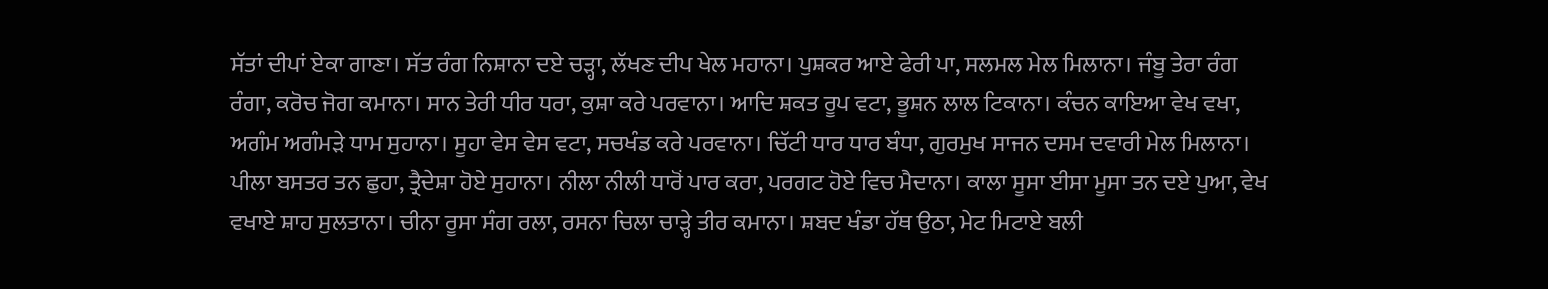ਸੱਤਾਂ ਦੀਪਾਂ ਏਕਾ ਗਾਣਾ। ਸੱਤ ਰੰਗ ਨਿਸ਼ਾਨਾ ਦਏ ਚੜ੍ਹਾ, ਲੱਖਣ ਦੀਪ ਖੇਲ ਮਹਾਨਾ। ਪੁਸ਼ਕਰ ਆਏ ਫੇਰੀ ਪਾ, ਸਲਮਲ ਮੇਲ ਮਿਲਾਨਾ। ਜੰਬੂ ਤੇਰਾ ਰੰਗ ਰੰਗਾ, ਕਰੋਚ ਜੋਗ ਕਮਾਨਾ। ਸਾਨ ਤੇਰੀ ਧੀਰ ਧਰਾ, ਕੁਸ਼ਾ ਕਰੇ ਪਰਵਾਨਾ। ਆਦਿ ਸ਼ਕਤ ਰੂਪ ਵਟਾ, ਭੂਸ਼ਨ ਲਾਲ ਟਿਕਾਨਾ। ਕੰਚਨ ਕਾਇਆ ਵੇਖ ਵਖਾ, ਅਗੰਮ ਅਗੰਮੜੇ ਧਾਮ ਸੁਹਾਨਾ। ਸੂਹਾ ਵੇਸ ਵੇਸ ਵਟਾ, ਸਚਖੰਡ ਕਰੇ ਪਰਵਾਨਾ। ਚਿੱਟੀ ਧਾਰ ਧਾਰ ਬੰਧਾ, ਗੁਰਮੁਖ ਸਾਜਨ ਦਸਮ ਦਵਾਰੀ ਮੇਲ ਮਿਲਾਨਾ। ਪੀਲਾ ਬਸਤਰ ਤਨ ਛੁਹਾ, ਤ੍ਰੈਦੇਸ਼ਾ ਹੋਏ ਸੁਹਾਨਾ। ਨੀਲਾ ਨੀਲੀ ਧਾਰੋਂ ਪਾਰ ਕਰਾ, ਪਰਗਟ ਹੋਏ ਵਿਚ ਮੈਦਾਨਾ। ਕਾਲਾ ਸੂਸਾ ਈਸਾ ਮੂਸਾ ਤਨ ਦਏ ਪੁਆ, ਵੇਖ ਵਖਾਏ ਸ਼ਾਹ ਸੁਲਤਾਨਾ। ਚੀਨਾ ਰੂਸਾ ਸੰਗ ਰਲਾ, ਰਸਨਾ ਚਿਲਾ ਚਾੜ੍ਹੇ ਤੀਰ ਕਮਾਨਾ। ਸ਼ਬਦ ਖੰਡਾ ਹੱਥ ਉਠਾ, ਮੇਟ ਮਿਟਾਏ ਬਲੀ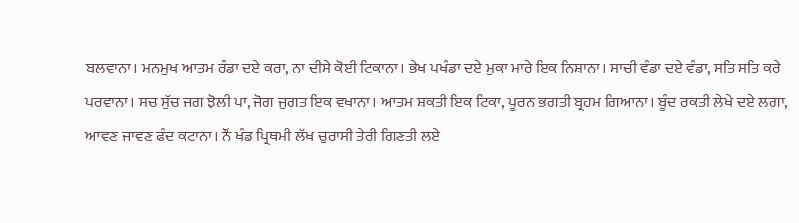ਬਲਵਾਨਾ। ਮਨਮੁਖ ਆਤਮ ਰੰਡਾ ਦਏ ਕਰਾ, ਨਾ ਦੀਸੇ ਕੋਈ ਟਿਕਾਨਾ। ਭੇਖ ਪਖੰਡਾ ਦਏ ਮੁਕਾ ਮਾਰੇ ਇਕ ਨਿਸ਼ਾਨਾ। ਸਾਚੀ ਵੰਡਾ ਦਏ ਵੰਡਾ, ਸਤਿ ਸਤਿ ਕਰੇ ਪਰਵਾਨਾ। ਸਚ ਸੁੱਚ ਜਗ ਝੋਲੀ ਪਾ, ਜੋਗ ਜੁਗਤ ਇਕ ਵਖਾਨਾ। ਆਤਮ ਸ਼ਕਤੀ ਇਕ ਟਿਕਾ, ਪੂਰਨ ਭਗਤੀ ਬ੍ਰਹਮ ਗਿਆਨਾ। ਬੂੰਦ ਰਕਤੀ ਲੇਖੇ ਦਏ ਲਗਾ, ਆਵਣ ਜਾਵਣ ਫੰਦ ਕਟਾਨਾ। ਨੌਂ ਖੰਡ ਪ੍ਰਿਥਮੀ ਲੱਖ ਚੁਰਾਸੀ ਤੇਰੀ ਗਿਣਤੀ ਲਏ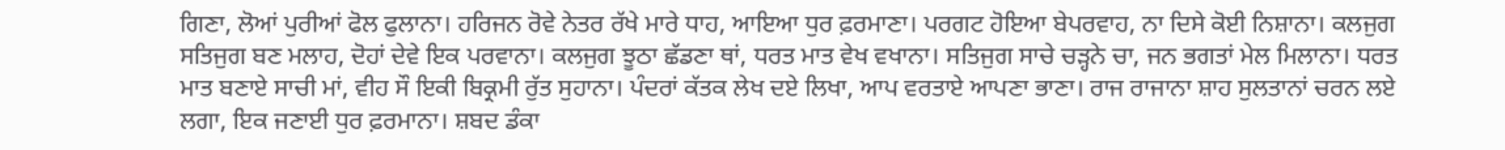ਗਿਣਾ, ਲੋਆਂ ਪੁਰੀਆਂ ਫੋਲ ਫੁਲਾਨਾ। ਹਰਿਜਨ ਰੋਵੇ ਨੇਤਰ ਰੱਖੇ ਮਾਰੇ ਧਾਹ, ਆਇਆ ਧੁਰ ਫ਼ਰਮਾਣਾ। ਪਰਗਟ ਹੋਇਆ ਬੇਪਰਵਾਹ, ਨਾ ਦਿਸੇ ਕੋਈ ਨਿਸ਼ਾਨਾ। ਕਲਜੁਗ ਸਤਿਜੁਗ ਬਣ ਮਲਾਹ, ਦੋਹਾਂ ਦੇਵੇ ਇਕ ਪਰਵਾਨਾ। ਕਲਜੁਗ ਝੂਠਾ ਛੱਡਣਾ ਥਾਂ, ਧਰਤ ਮਾਤ ਵੇਖ ਵਖਾਨਾ। ਸਤਿਜੁਗ ਸਾਚੇ ਚੜ੍ਹਨੇ ਚਾ, ਜਨ ਭਗਤਾਂ ਮੇਲ ਮਿਲਾਨਾ। ਧਰਤ ਮਾਤ ਬਣਾਏ ਸਾਚੀ ਮਾਂ, ਵੀਹ ਸੌ ਇਕੀ ਬਿਕ੍ਰਮੀ ਰੁੱਤ ਸੁਹਾਨਾ। ਪੰਦਰਾਂ ਕੱਤਕ ਲੇਖ ਦਏ ਲਿਖਾ, ਆਪ ਵਰਤਾਏ ਆਪਣਾ ਭਾਣਾ। ਰਾਜ ਰਾਜਾਨਾ ਸ਼ਾਹ ਸੁਲਤਾਨਾਂ ਚਰਨ ਲਏ ਲਗਾ, ਇਕ ਜਣਾਈ ਧੁਰ ਫ਼ਰਮਾਨਾ। ਸ਼ਬਦ ਡੰਕਾ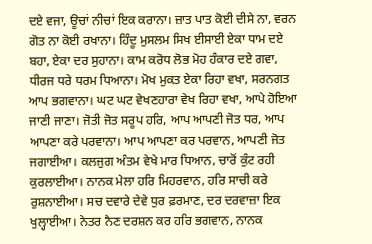ਦਏ ਵਜਾ, ਊਚਾਂ ਨੀਚਾਂ ਇਕ ਕਰਾਨਾ। ਜ਼ਾਤ ਪਾਤ ਕੋਈ ਦੀਸੇ ਨਾ, ਵਰਨ ਗੋਤ ਨਾ ਕੋਈ ਰਖਾਨਾ। ਹਿੰਦੂ ਮੁਸਲਮ ਸਿਖ ਈਸਾਈ ਏਕਾ ਧਾਮ ਦਏ ਬਹਾ, ਏਕਾ ਦਰ ਸੁਹਾਨਾ। ਕਾਮ ਕਰੋਧ ਲੋਭ ਮੋਹ ਹੰਕਾਰ ਦਏ ਗਵਾ, ਧੀਰਜ ਧਰੇ ਧਰਮ ਧਿਆਨਾ। ਮੋਖ ਮੁਕਤ ਏਕਾ ਰਿਹਾ ਵਖਾ, ਸਰਨਗਤ ਆਪ ਭਗਵਾਨਾ। ਘਟ ਘਟ ਵੇਖਣਹਾਰਾ ਵੇਖ ਰਿਹਾ ਵਖਾ, ਆਪੇ ਹੋਇਆ ਜਾਣੀ ਜਾਣਾ। ਜੋਤੀ ਜੋਤ ਸਰੂਪ ਹਰਿ, ਆਪ ਆਪਣੀ ਜੋਤ ਧਰ, ਆਪ ਆਪਣਾ ਕਰੇ ਪਰਵਾਨਾ। ਆਪ ਆਪਣਾ ਕਰ ਪਰਵਾਨ, ਆਪਣੀ ਜੋਤ ਜਗਾਈਆ। ਕਲਜੁਗ ਅੰਤਮ ਵੇਖੇ ਮਾਰ ਧਿਆਨ, ਚਾਰੋਂ ਕੁੰਟ ਰਹੀ ਕੁਰਲਾਈਆ। ਨਾਨਕ ਮੇਲਾ ਹਰਿ ਮਿਹਰਵਾਨ, ਹਰਿ ਸਾਚੀ ਕਰੇ ਰੁਸ਼ਨਾਈਆ। ਸਚ ਦਵਾਰੇ ਦੇਵੇ ਧੁਰ ਫ਼ਰਮਾਣ, ਦਰ ਦਰਵਾਜ਼ਾ ਇਕ ਖੁਲ੍ਹਾਈਆ। ਨੇਤਰ ਨੈਣ ਦਰਸ਼ਨ ਕਰ ਹਰਿ ਭਗਵਾਨ, ਨਾਨਕ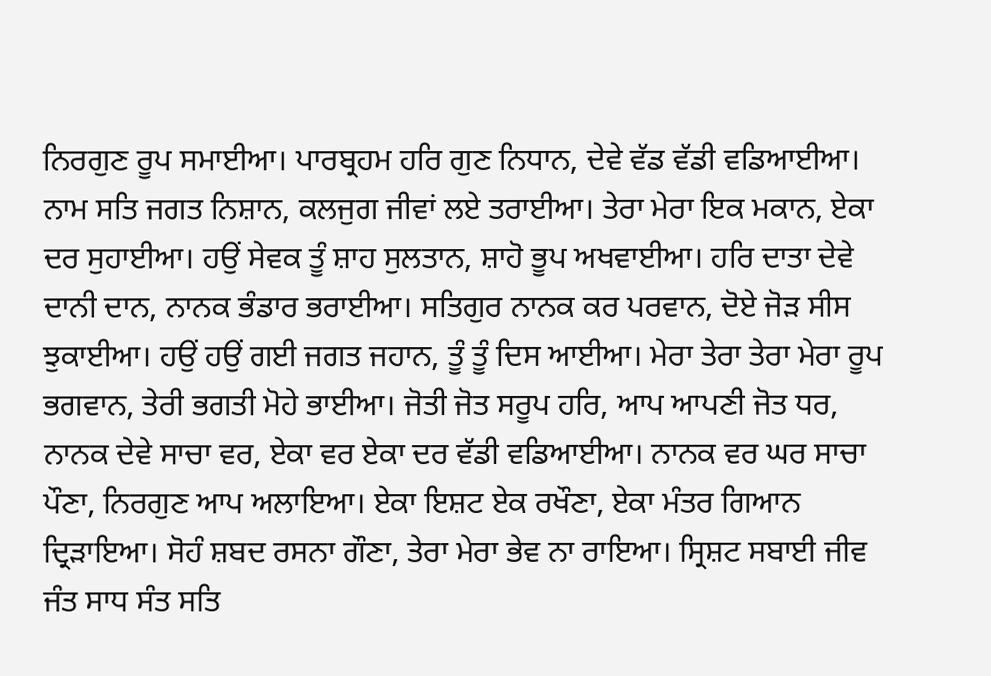ਨਿਰਗੁਣ ਰੂਪ ਸਮਾਈਆ। ਪਾਰਬ੍ਰਹਮ ਹਰਿ ਗੁਣ ਨਿਧਾਨ, ਦੇਵੇ ਵੱਡ ਵੱਡੀ ਵਡਿਆਈਆ। ਨਾਮ ਸਤਿ ਜਗਤ ਨਿਸ਼ਾਨ, ਕਲਜੁਗ ਜੀਵਾਂ ਲਏ ਤਰਾਈਆ। ਤੇਰਾ ਮੇਰਾ ਇਕ ਮਕਾਨ, ਏਕਾ ਦਰ ਸੁਹਾਈਆ। ਹਉਂ ਸੇਵਕ ਤੂੰ ਸ਼ਾਹ ਸੁਲਤਾਨ, ਸ਼ਾਹੋ ਭੂਪ ਅਖਵਾਈਆ। ਹਰਿ ਦਾਤਾ ਦੇਵੇ ਦਾਨੀ ਦਾਨ, ਨਾਨਕ ਭੰਡਾਰ ਭਰਾਈਆ। ਸਤਿਗੁਰ ਨਾਨਕ ਕਰ ਪਰਵਾਨ, ਦੋਏ ਜੋੜ ਸੀਸ ਝੁਕਾਈਆ। ਹਉਂ ਹਉਂ ਗਈ ਜਗਤ ਜਹਾਨ, ਤੂੰ ਤੂੰ ਦਿਸ ਆਈਆ। ਮੇਰਾ ਤੇਰਾ ਤੇਰਾ ਮੇਰਾ ਰੂਪ ਭਗਵਾਨ, ਤੇਰੀ ਭਗਤੀ ਮੋਹੇ ਭਾਈਆ। ਜੋਤੀ ਜੋਤ ਸਰੂਪ ਹਰਿ, ਆਪ ਆਪਣੀ ਜੋਤ ਧਰ, ਨਾਨਕ ਦੇਵੇ ਸਾਚਾ ਵਰ, ਏਕਾ ਵਰ ਏਕਾ ਦਰ ਵੱਡੀ ਵਡਿਆਈਆ। ਨਾਨਕ ਵਰ ਘਰ ਸਾਚਾ ਪੌਣਾ, ਨਿਰਗੁਣ ਆਪ ਅਲਾਇਆ। ਏਕਾ ਇਸ਼ਟ ਏਕ ਰਖੌਣਾ, ਏਕਾ ਮੰਤਰ ਗਿਆਨ ਦ੍ਰਿੜਾਇਆ। ਸੋਹੰ ਸ਼ਬਦ ਰਸਨਾ ਗੌਣਾ, ਤੇਰਾ ਮੇਰਾ ਭੇਵ ਨਾ ਰਾਇਆ। ਸ੍ਰਿਸ਼ਟ ਸਬਾਈ ਜੀਵ ਜੰਤ ਸਾਧ ਸੰਤ ਸਤਿ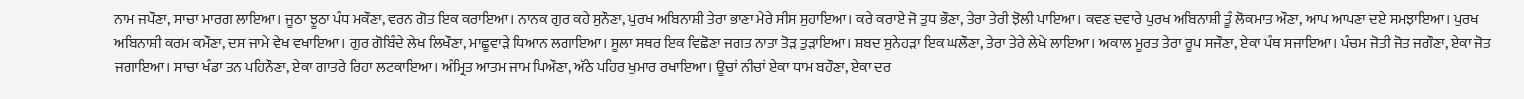ਨਾਮ ਜਪੌਣਾ, ਸਾਚਾ ਮਾਰਗ ਲਾਇਆ। ਜੂਠਾ ਝੂਠਾ ਪੰਧ ਮਕੌਣਾ, ਵਰਨ ਗੋਤ ਇਕ ਕਰਾਇਆ। ਨਾਨਕ ਗੁਰ ਕਹੇ ਸੁਨੌਣਾ, ਪੁਰਖ ਅਬਿਨਾਸ਼ੀ ਤੇਰਾ ਭਾਣਾ ਮੇਰੇ ਸੀਸ ਸੁਹਾਇਆ। ਕਰੇ ਕਰਾਏ ਜੋ ਤੁਧ ਭੌਣਾ, ਤੇਰਾ ਤੇਰੀ ਝੋਲੀ ਪਾਇਆ। ਕਵਣ ਦਵਾਰੇ ਪੁਰਖ ਅਬਿਨਾਸ਼ੀ ਤੂੰ ਲੋਕਮਾਤ ਔਣਾ, ਆਪ ਆਪਣਾ ਦਏ ਸਮਝਾਇਆ। ਪੁਰਖ ਅਬਿਨਾਸ਼ੀ ਕਰਮ ਕਮੌਣਾ, ਦਸ ਜਾਮੇ ਵੇਖ ਵਖਾਇਆ। ਗੁਰ ਗੋਬਿੰਦੇ ਲੇਖ ਲਿਖੌਣਾ, ਮਾਛੂਵਾੜੇ ਧਿਆਨ ਲਗਾਇਆ। ਸੂਲਾ ਸਥਰ ਇਕ ਵਿਛੋਣਾ ਜਗਤ ਨਾਤਾ ਤੋੜ ਤੁੜਾਇਆ। ਸ਼ਬਦ ਸੁਨੇਹੜਾ ਇਕ ਘਲੌਣਾ, ਤੇਰਾ ਤੇਰੇ ਲੇਖੇ ਲਾਇਆ। ਅਕਾਲ ਮੂਰਤ ਤੇਰਾ ਰੂਪ ਸਜੌਣਾ, ਏਕਾ ਪੰਥ ਸਜਾਇਆ। ਪੰਚਮ ਜੋਤੀ ਜੋਤ ਜਗੌਣਾ, ਏਕਾ ਜੋਤ ਜਗਾਇਆ। ਸਾਚਾ ਖੰਡਾ ਤਨ ਪਹਿਨੌਣਾ, ਏਕਾ ਗਾਤਰੇ ਰਿਹਾ ਲਟਕਾਇਆ। ਅੰਮ੍ਰਿਤ ਆਤਮ ਜਾਮ ਪਿਔਣਾ, ਅੱਠੇ ਪਹਿਰ ਖੁਮਾਰ ਰਖਾਇਆ। ਊਚਾਂ ਨੀਚਾਂ ਏਕਾ ਧਾਮ ਬਹੌਣਾ, ਏਕਾ ਦਰ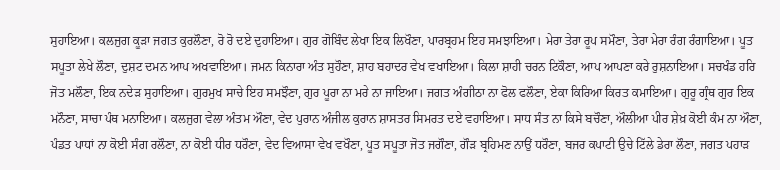ਸੁਹਾਇਆ। ਕਲਜੁਗ ਕੂੜਾ ਜਗਤ ਕੁਰਲੌਣਾ, ਰੋ ਰੋ ਦਏ ਦੁਹਾਇਆ। ਗੁਰ ਗੋਬਿੰਦ ਲੇਖਾ ਇਕ ਲਿਖੌਣਾ, ਪਾਰਬ੍ਰਹਮ ਇਹ ਸਮਝਾਇਆ। ਮੇਰਾ ਤੇਰਾ ਰੂਪ ਸਮੌਣਾ, ਤੇਰਾ ਮੇਰਾ ਰੰਗ ਰੰਗਾਇਆ। ਪੂਤ ਸਪੂਤਾ ਲੇਖੇ ਲੌਣਾ, ਦੁਸ਼ਟ ਦਮਨ ਆਪ ਅਖਵਾਇਆ। ਜਮਨ ਕਿਨਾਰਾ ਅੰਤ ਸੁਹੌਣਾ, ਸ਼ਾਹ ਬਹਾਦਰ ਵੇਖ ਵਖਾਇਆ। ਕਿਲਾ ਸ਼ਾਹੀ ਚਰਨ ਟਿਕੌਣਾ, ਆਪ ਆਪਣਾ ਕਰੇ ਰੁਸ਼ਨਾਇਆ। ਸਚਖੰਡ ਹਰਿ ਜੋਤ ਮਲੌਣਾ, ਇਕ ਨਦੇੜ ਸੁਹਾਇਆ। ਗੁਰਮੁਖ ਸਾਚੇ ਇਹ ਸਮਝੌਣਾ, ਗੁਰ ਪੂਰਾ ਨਾ ਮਰੇ ਨਾ ਜਾਇਆ। ਜਗਤ ਅੰਗੀਠਾ ਨਾ ਫੋਲ ਫਲੌਣਾ, ਏਕਾ ਕਿਰਿਆ ਕਿਰਤ ਕਮਾਇਆ। ਗੁਰੂ ਗ੍ਰੰਥ ਗੁਰ ਇਕ ਮਨੌਣਾ, ਸਾਚਾ ਪੰਥ ਮਨਾਇਆ। ਕਲਜੁਗ ਵੇਲਾ ਅੰਤਮ ਔਣਾ, ਵੇਦ ਪੁਰਾਨ ਅੰਜੀਲ ਕੁਰਾਨ ਸ਼ਾਸਤਰ ਸਿਮਰਤ ਦਏ ਵਹਾਇਆ। ਸਾਧ ਸੰਤ ਨਾ ਕਿਸੇ ਬਚੌਣਾ, ਔਲੀਆ ਪੀਰ ਸ਼ੇਖ਼ ਕੋਈ ਕੰਮ ਨਾ ਔਣਾ, ਪੰਡਤ ਪਾਧਾਂ ਨਾ ਕੋਈ ਸੰਗ ਰਲੌਣਾ, ਨਾ ਕੋਈ ਧੀਰ ਧਰੌਣਾ, ਵੇਦ ਵਿਆਸਾ ਵੇਖ ਵਖੌਣਾ, ਪੂਤ ਸਪੂਤਾ ਜੋਤ ਜਗੌਣਾ, ਗੌੜ ਬ੍ਰਹਿਮਣ ਨਾਉਂ ਧਰੌਣਾ, ਬਜਰ ਕਪਾਟੀ ਉਚੇ ਟਿੱਲੇ ਡੇਰਾ ਲੌਣਾ, ਜਗਤ ਪਹਾੜ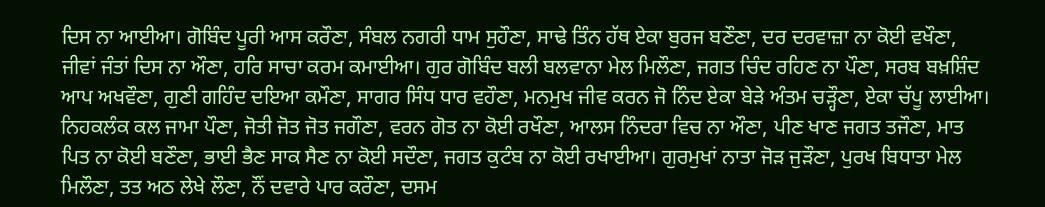ਦਿਸ ਨਾ ਆਈਆ। ਗੋਬਿੰਦ ਪੂਰੀ ਆਸ ਕਰੌਣਾ, ਸੰਬਲ ਨਗਰੀ ਧਾਮ ਸੁਹੌਣਾ, ਸਾਢੇ ਤਿੰਨ ਹੱਥ ਏਕਾ ਬੁਰਜ ਬਣੌਣਾ, ਦਰ ਦਰਵਾਜ਼ਾ ਨਾ ਕੋਈ ਵਖੌਣਾ, ਜੀਵਾਂ ਜੰਤਾਂ ਦਿਸ ਨਾ ਔਣਾ, ਹਰਿ ਸਾਚਾ ਕਰਮ ਕਮਾਈਆ। ਗੁਰ ਗੋਬਿੰਦ ਬਲੀ ਬਲਵਾਨਾ ਮੇਲ ਮਿਲੌਣਾ, ਜਗਤ ਚਿੰਦ ਰਹਿਣ ਨਾ ਪੌਣਾ, ਸਰਬ ਬਖ਼ਸ਼ਿੰਦ ਆਪ ਅਖਵੌਣਾ, ਗੁਣੀ ਗਹਿੰਦ ਦਇਆ ਕਮੌਣਾ, ਸਾਗਰ ਸਿੰਧ ਧਾਰ ਵਹੌਣਾ, ਮਨਮੁਖ ਜੀਵ ਕਰਨ ਜੋ ਨਿੰਦ ਏਕਾ ਬੇੜੇ ਅੰਤਮ ਚੜ੍ਹੌਣਾ, ਏਕਾ ਚੱਪੂ ਲਾਈਆ। ਨਿਹਕਲੰਕ ਕਲ ਜਾਮਾ ਪੌਣਾ, ਜੋਤੀ ਜੋਤ ਜੋਤ ਜਗੌਣਾ, ਵਰਨ ਗੋਤ ਨਾ ਕੋਈ ਰਖੌਣਾ, ਆਲਸ ਨਿੰਦਰਾ ਵਿਚ ਨਾ ਔਣਾ, ਪੀਣ ਖਾਣ ਜਗਤ ਤਜੌਣਾ, ਮਾਤ ਪਿਤ ਨਾ ਕੋਈ ਬਣੌਣਾ, ਭਾਈ ਭੈਣ ਸਾਕ ਸੈਣ ਨਾ ਕੋਈ ਸਦੌਣਾ, ਜਗਤ ਕੁਟੰਬ ਨਾ ਕੋਈ ਰਖਾਈਆ। ਗੁਰਮੁਖਾਂ ਨਾਤਾ ਜੋੜ ਜੁੜੌਣਾ, ਪੁਰਖ ਬਿਧਾਤਾ ਮੇਲ ਮਿਲੌਣਾ, ਤਤ ਅਠ ਲੇਖੇ ਲੌਣਾ, ਨੌਂ ਦਵਾਰੇ ਪਾਰ ਕਰੌਣਾ, ਦਸਮ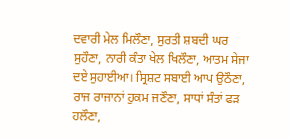ਦਵਾਰੀ ਮੇਲ ਮਿਲੌਣਾ, ਸੁਰਤੀ ਸ਼ਬਦੀ ਘਰ ਸੁਹੌਣਾ, ਨਾਰੀ ਕੰਤਾ ਖੇਲ ਖਿਲੌਣਾ, ਆਤਮ ਸੇਜਾ ਦਏ ਸੁਹਾਈਆ। ਸ੍ਰਿਸ਼ਟ ਸਬਾਈ ਆਪ ਉਠੌਣਾ, ਰਾਜ ਰਾਜਾਨਾਂ ਹੁਕਮ ਜਣੌਣਾ, ਸਾਧਾਂ ਸੰਤਾਂ ਫੜ ਹਲੌਣਾ,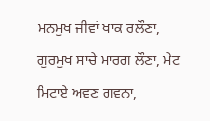ਮਨਮੁਖ ਜੀਵਾਂ ਖਾਕ ਰਲੌਣਾ, ਗੁਰਮੁਖ ਸਾਚੇ ਮਾਰਗ ਲੌਣਾ, ਮੇਟ ਮਿਟਾਏ ਅਵਣ ਗਵਨਾ,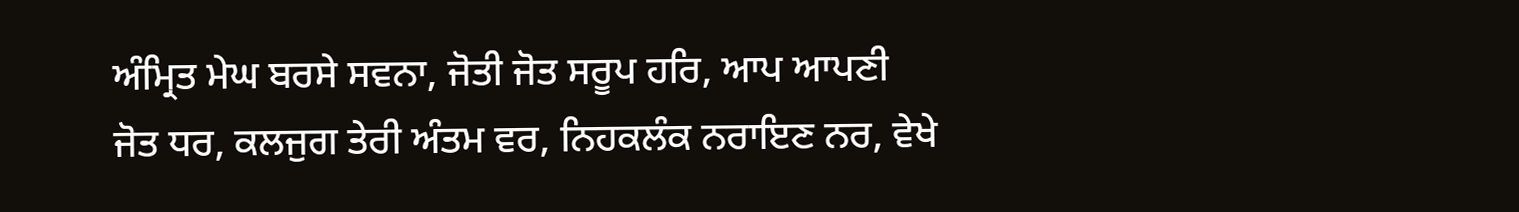ਅੰਮ੍ਰਿਤ ਮੇਘ ਬਰਸੇ ਸਵਨਾ, ਜੋਤੀ ਜੋਤ ਸਰੂਪ ਹਰਿ, ਆਪ ਆਪਣੀ ਜੋਤ ਧਰ, ਕਲਜੁਗ ਤੇਰੀ ਅੰਤਮ ਵਰ, ਨਿਹਕਲੰਕ ਨਰਾਇਣ ਨਰ, ਵੇਖੇ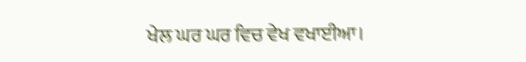ਖੇਲ ਘਰ ਘਰ ਵਿਚ ਵੇਖ ਵਖਾਈਆ।